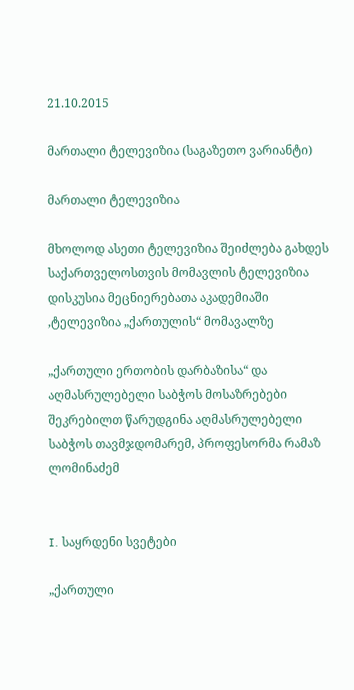21.10.2015

მართალი ტელევიზია (საგაზეთო ვარიანტი)

მართალი ტელევიზია

მხოლოდ ასეთი ტელევიზია შეიძლება გახდეს საქართველოსთვის მომავლის ტელევიზია
დისკუსია მეცნიერებათა აკადემიაში ,ტელევიზია „ქართულის“ მომავალზე

„ქართული ერთობის დარბაზისა“ და აღმასრულებელი საბჭოს მოსაზრებები შეკრებილთ წარუდგინა აღმასრულებელი საბჭოს თავმჯდომარემ, პროფესორმა რამაზ ლომინაძემ


I. საყრდენი სვეტები

„ქართული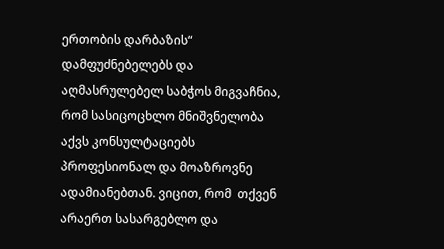ერთობის დარბაზის“ დამფუძნებელებს და აღმასრულებელ საბჭოს მიგვაჩნია, რომ სასიცოცხლო მნიშვნელობა აქვს კონსულტაციებს პროფესიონალ და მოაზროვნე ადამიანებთან. ვიცით, რომ  თქვენ არაერთ სასარგებლო და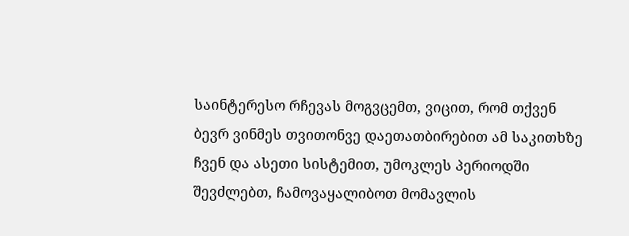საინტერესო რჩევას მოგვცემთ, ვიცით, რომ თქვენ ბევრ ვინმეს თვითონვე დაეთათბირებით ამ საკითხზე ჩვენ და ასეთი სისტემით, უმოკლეს პერიოდში შევძლებთ, ჩამოვაყალიბოთ მომავლის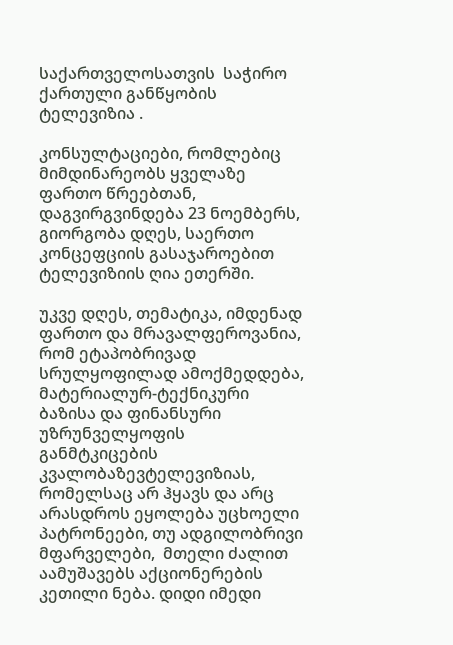საქართველოსათვის  საჭირო  ქართული განწყობის ტელევიზია .

კონსულტაციები, რომლებიც მიმდინარეობს ყველაზე ფართო წრეებთან, დაგვირგვინდება 23 ნოემბერს, გიორგობა დღეს, საერთო კონცეფციის გასაჯაროებით   ტელევიზიის ღია ეთერში.

უკვე დღეს, თემატიკა, იმდენად ფართო და მრავალფეროვანია, რომ ეტაპობრივად სრულყოფილად ამოქმედდება, მატერიალურ-ტექნიკური  ბაზისა და ფინანსური უზრუნველყოფის განმტკიცების კვალობაზევტელევიზიას, რომელსაც არ ჰყავს და არც არასდროს ეყოლება უცხოელი პატრონეები, თუ ადგილობრივი მფარველები,  მთელი ძალით აამუშავებს აქციონერების კეთილი ნება. დიდი იმედი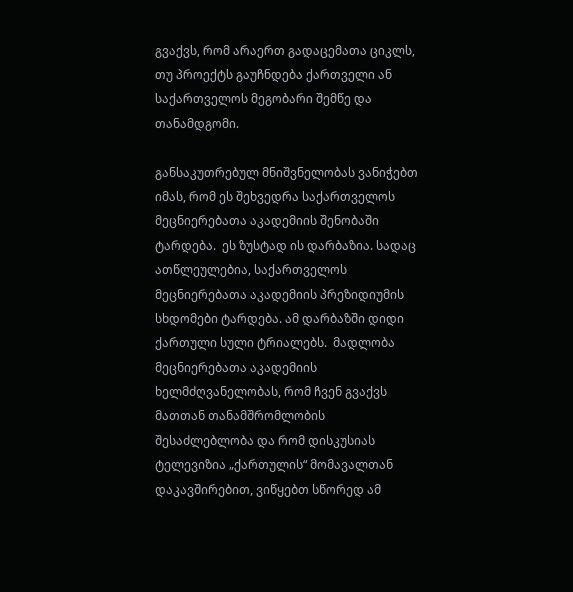გვაქვს, რომ არაერთ გადაცემათა ციკლს, თუ პროექტს გაუჩნდება ქართველი ან საქართველოს მეგობარი შემწე და თანამდგომი.

განსაკუთრებულ მნიშვნელობას ვანიჭებთ იმას, რომ ეს შეხვედრა საქართველოს მეცნიერებათა აკადემიის შენობაში ტარდება.  ეს ზუსტად ის დარბაზია. სადაც ათწლეულებია, საქართველოს მეცნიერებათა აკადემიის პრეზიდიუმის სხდომები ტარდება. ამ დარბაზში დიდი ქართული სული ტრიალებს.  მადლობა მეცნიერებათა აკადემიის ხელმძღვანელობას, რომ ჩვენ გვაქვს მათთან თანამშრომლობის შესაძლებლობა და რომ დისკუსიას ტელევიზია „ქართულის“ მომავალთან დაკავშირებით, ვიწყებთ სწორედ ამ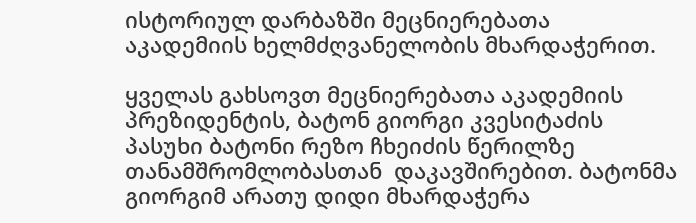ისტორიულ დარბაზში მეცნიერებათა აკადემიის ხელმძღვანელობის მხარდაჭერით.

ყველას გახსოვთ მეცნიერებათა აკადემიის პრეზიდენტის, ბატონ გიორგი კვესიტაძის პასუხი ბატონი რეზო ჩხეიძის წერილზე თანამშრომლობასთან  დაკავშირებით. ბატონმა გიორგიმ არათუ დიდი მხარდაჭერა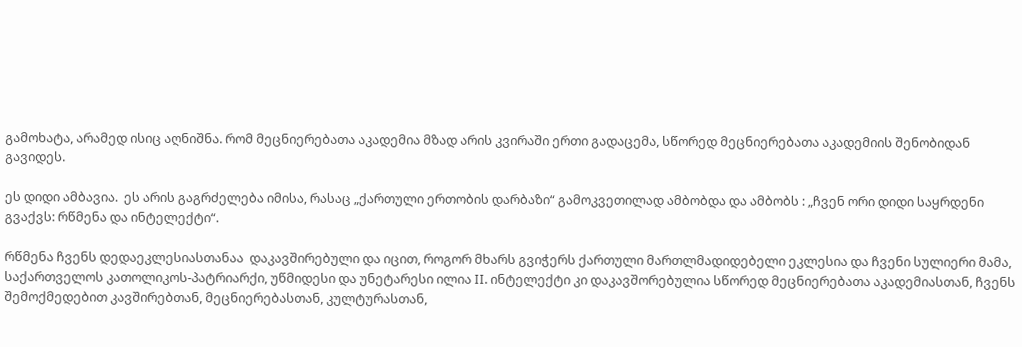გამოხატა, არამედ ისიც აღნიშნა. რომ მეცნიერებათა აკადემია მზად არის კვირაში ერთი გადაცემა, სწორედ მეცნიერებათა აკადემიის შენობიდან გავიდეს.

ეს დიდი ამბავია.  ეს არის გაგრძელება იმისა, რასაც „ქართული ერთობის დარბაზი“ გამოკვეთილად ამბობდა და ამბობს : „ჩვენ ორი დიდი საყრდენი გვაქვს: რწმენა და ინტელექტი“.

რწმენა ჩვენს დედაეკლესიასთანაა  დაკავშირებული და იცით, როგორ მხარს გვიჭერს ქართული მართლმადიდებელი ეკლესია და ჩვენი სულიერი მამა, საქართველოს კათოლიკოს-პატრიარქი, უწმიდესი და უნეტარესი ილია II. ინტელექტი კი დაკავშორებულია სწორედ მეცნიერებათა აკადემიასთან, ჩვენს შემოქმედებით კავშირებთან, მეცნიერებასთან, კულტურასთან,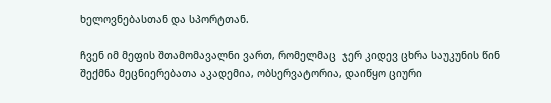ხელოვნებასთან და სპორტთან.

ჩვენ იმ მეფის შთამომავალნი ვართ, რომელმაც  ჯერ კიდევ ცხრა საუკუნის წინ შექმნა მეცნიერებათა აკადემია, ობსერვატორია, დაიწყო ციური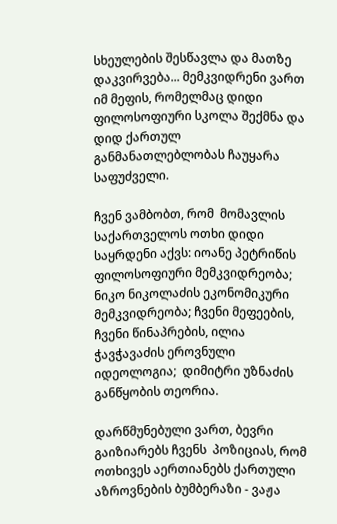სხეულების შესწავლა და მათზე დაკვირვება... მემკვიდრენი ვართ იმ მეფის, რომელმაც დიდი ფილოსოფიური სკოლა შექმნა და დიდ ქართულ განმანათლებლობას ჩაუყარა საფუძველი.

ჩვენ ვამბობთ, რომ  მომავლის საქართველოს ოთხი დიდი საყრდენი აქვს: იოანე პეტრიწის ფილოსოფიური მემკვიდრეობა; ნიკო ნიკოლაძის ეკონომიკური მემკვიდრეობა; ჩვენი მეფეების, ჩვენი წინაპრების, ილია ჭავჭავაძის ეროვნული იდეოლოგია;  დიმიტრი უზნაძის განწყობის თეორია.

დარწმუნებული ვართ, ბევრი გაიზიარებს ჩვენს  პოზიციას, რომ ოთხივეს აერთიანებს ქართული აზროვნების ბუმბერაზი - ვაჟა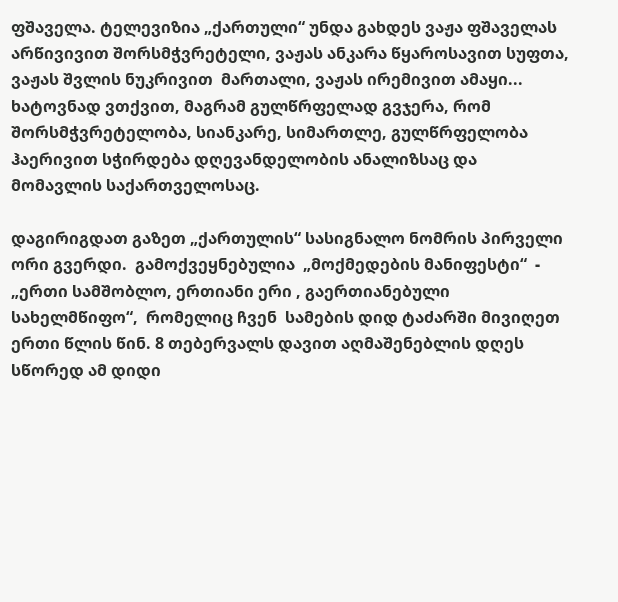ფშაველა. ტელევიზია „ქართული“ უნდა გახდეს ვაჟა ფშაველას არწივივით შორსმჭვრეტელი, ვაჟას ანკარა წყაროსავით სუფთა, ვაჟას შვლის ნუკრივით  მართალი, ვაჟას ირემივით ამაყი... ხატოვნად ვთქვით, მაგრამ გულწრფელად გვჯერა, რომ შორსმჭვრეტელობა, სიანკარე, სიმართლე, გულწრფელობა ჰაერივით სჭირდება დღევანდელობის ანალიზსაც და მომავლის საქართველოსაც.

დაგირიგდათ გაზეთ „ქართულის“ სასიგნალო ნომრის პირველი ორი გვერდი.  გამოქვეყნებულია  „მოქმედების მანიფესტი“  - „ერთი სამშობლო, ერთიანი ერი , გაერთიანებული სახელმწიფო“,  რომელიც ჩვენ  სამების დიდ ტაძარში მივიღეთ ერთი წლის წინ. 8 თებერვალს დავით აღმაშენებლის დღეს სწორედ ამ დიდი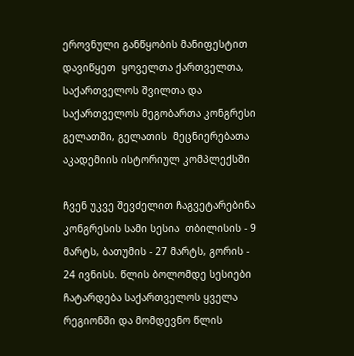ეროვნული განწყობის მანიფესტით დავიწყეთ  ყოველთა ქართველთა, საქართველოს შვილთა და საქართველოს მეგობართა კონგრესი გელათში, გელათის  მეცნიერებათა აკადემიის ისტორიულ კომპლექსში

ჩვენ უკვე შევძელით ჩაგვეტარებინა კონგრესის სამი სესია  თბილისის - 9 მარტს, ბათუმის - 27 მარტს, გორის - 24 ივნისს. წლის ბოლომდე სესიები ჩატარდება საქართველოს ყველა რეგიონში და მომდევნო წლის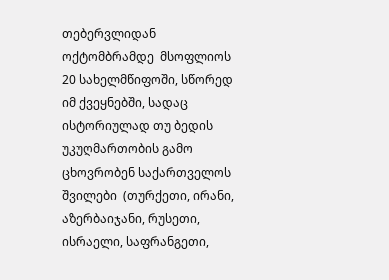თებერვლიდან ოქტომბრამდე  მსოფლიოს 20 სახელმწიფოში, სწორედ იმ ქვეყნებში, სადაც ისტორიულად თუ ბედის უკუღმართობის გამო ცხოვრობენ საქართველოს შვილები  (თურქეთი, ირანი, აზერბაიჯანი, რუსეთი, ისრაელი, საფრანგეთი,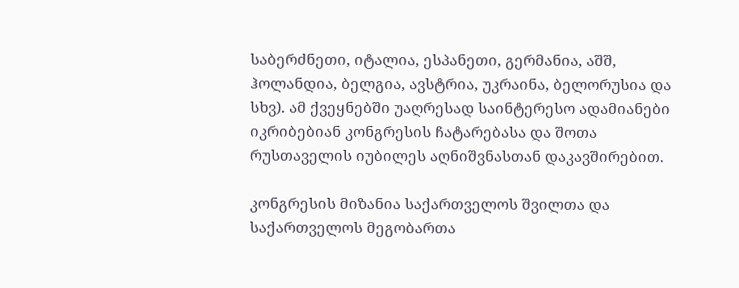საბერძნეთი, იტალია, ესპანეთი, გერმანია, აშშ, ჰოლანდია, ბელგია, ავსტრია, უკრაინა, ბელორუსია და სხვ). ამ ქვეყნებში უაღრესად საინტერესო ადამიანები იკრიბებიან კონგრესის ჩატარებასა და შოთა რუსთაველის იუბილეს აღნიშვნასთან დაკავშირებით.

კონგრესის მიზანია საქართველოს შვილთა და საქართველოს მეგობართა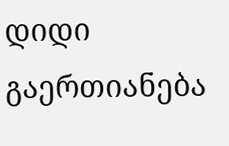დიდი გაერთიანება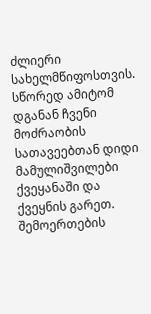ძლიერი სახელმწიფოსთვის. სწორედ ამიტომ დგანან ჩვენი მოძრაობის სათავეებთან დიდი მამულიშვილები ქვეყანაში და ქვეყნის გარეთ. შემოერთების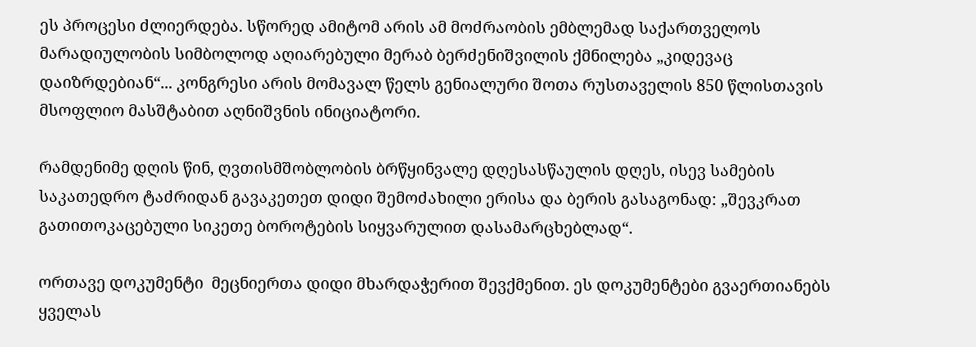ეს პროცესი ძლიერდება. სწორედ ამიტომ არის ამ მოძრაობის ემბლემად საქართველოს მარადიულობის სიმბოლოდ აღიარებული მერაბ ბერძენიშვილის ქმნილება „კიდევაც დაიზრდებიან“... კონგრესი არის მომავალ წელს გენიალური შოთა რუსთაველის 850 წლისთავის  მსოფლიო მასშტაბით აღნიშვნის ინიციატორი.

რამდენიმე დღის წინ, ღვთისმშობლობის ბრწყინვალე დღესასწაულის დღეს, ისევ სამების საკათედრო ტაძრიდან გავაკეთეთ დიდი შემოძახილი ერისა და ბერის გასაგონად: „შევკრათ გათითოკაცებული სიკეთე ბოროტების სიყვარულით დასამარცხებლად“.

ორთავე დოკუმენტი  მეცნიერთა დიდი მხარდაჭერით შევქმენით. ეს დოკუმენტები გვაერთიანებს ყველას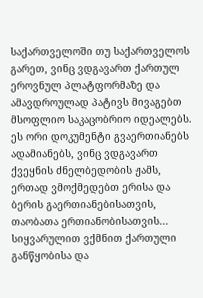საქართველოში თუ საქართველოს გარეთ, ვინც ვდგავართ ქართულ ეროვნულ პლატფორმაზე და ამავდროულად პატივს მივაგებთ მსოფლიო საკაცობრიო იდეალებს. ეს ორი დოკუმენტი გვაერთიანებს ადამიანებს, ვინც ვდგავართ ქვეყნის ძნელბედობის ჟამს, ერთად ვმოქმედებთ ერისა და ბერის გაერთიანებისათვის, თაობათა ერთიანობისათვის... სიყვარულით ვქმნით ქართული განწყობისა და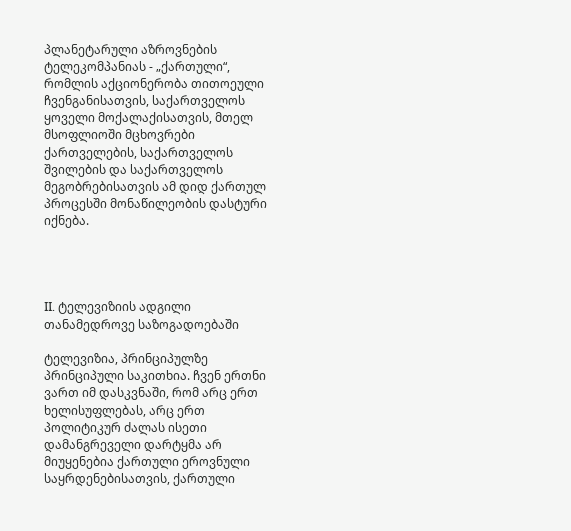პლანეტარული აზროვნების ტელეკომპანიას - „ქართული“, რომლის აქციონერობა თითოეული ჩვენგანისათვის, საქართველოს ყოველი მოქალაქისათვის, მთელ მსოფლიოში მცხოვრები ქართველების, საქართველოს შვილების და საქართველოს  მეგობრებისათვის ამ დიდ ქართულ პროცესში მონაწილეობის დასტური იქნება.




II. ტელევიზიის ადგილი თანამედროვე საზოგადოებაში

ტელევიზია, პრინციპულზე პრინციპული საკითხია. ჩვენ ერთნი ვართ იმ დასკვნაში, რომ არც ერთ ხელისუფლებას, არც ერთ პოლიტიკურ ძალას ისეთი დამანგრეველი დარტყმა არ მიუყენებია ქართული ეროვნული საყრდენებისათვის, ქართული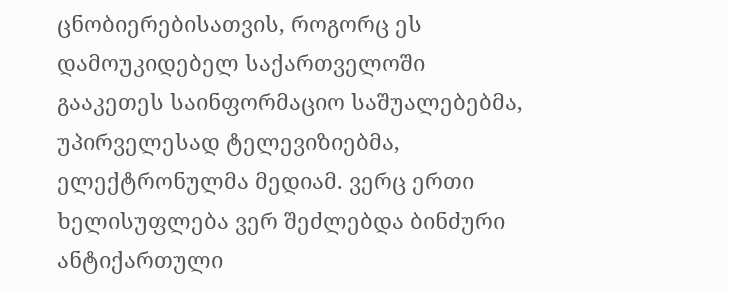ცნობიერებისათვის, როგორც ეს დამოუკიდებელ საქართველოში გააკეთეს საინფორმაციო საშუალებებმა, უპირველესად ტელევიზიებმა, ელექტრონულმა მედიამ. ვერც ერთი ხელისუფლება ვერ შეძლებდა ბინძური ანტიქართული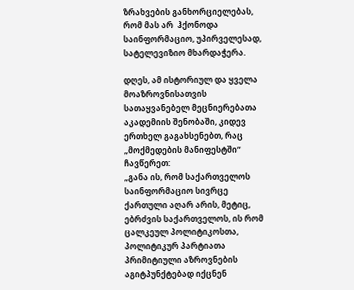ზრახვების განხორციელებას, რომ მას არ  ჰქონოდა საინფორმაციო, უპირველესად, სატელევიზიო მხარდაჭერა.

დღეს, ამ ისტორიულ და ყველა მოაზროვნისათვის სათაყვანებელ მეცნიერებათა აკადემიის შენობაში, კიდევ ერთხელ გაგახსენებთ, რაც „მოქმედების მანიფესტში“ ჩავწერეთ:
„განა ის, რომ საქართველოს საინფორმაციო სივრცე ქართული აღარ არის, მეტიც, ებრძვის საქართველოს, ის რომ ცალკეულ პოლიტიკოსთა, პოლიტიკურ პარტიათა პრიმიტიული აზროვნების აგიტპუნქტებად იქცნენ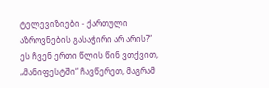ტელევიზიები - ქართული აზროვნების გასაჭირი არ არის?“
ეს ჩვენ ერთი წლის წინ ვთქვით, „მანიფესტში“ ჩავწერეთ, მაგრამ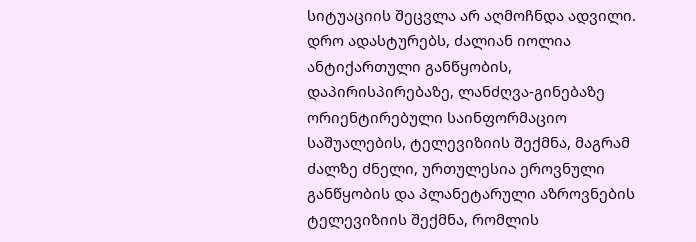სიტუაციის შეცვლა არ აღმოჩნდა ადვილი. დრო ადასტურებს, ძალიან იოლია ანტიქართული განწყობის, დაპირისპირებაზე, ლანძღვა-გინებაზე ორიენტირებული საინფორმაციო საშუალების, ტელევიზიის შექმნა, მაგრამ ძალზე ძნელი, ურთულესია ეროვნული განწყობის და პლანეტარული აზროვნების ტელევიზიის შექმნა, რომლის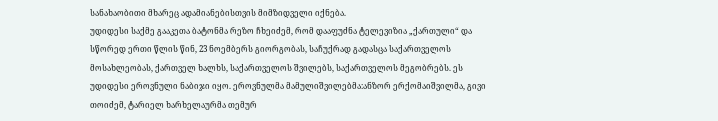სანახაობითი მხარეც ადამიანებისთვის მიმზიდველი იქნება.
უდიდესი საქმე გააკეთა ბატონმა რეზო ჩხეიძემ, რომ დააფუძნა ტელევიზია „ქართული“ და სწორედ ერთი წლის წინ, 23 ნოემბერს გიორგობას, საჩუქრად გადასცა საქართველოს მოსახლეობას, ქართველ ხალხს, საქართველოს შვილებს, საქართველოს მეგობრებს. ეს უდიდესი ეროვნული ნაბიჯი იყო. ეროვნულმა მამულიშვილებმა:ანზორ ერქომაიშვილმა, გივი თოიძემ, ტარიელ ხარხელაურმა თემურ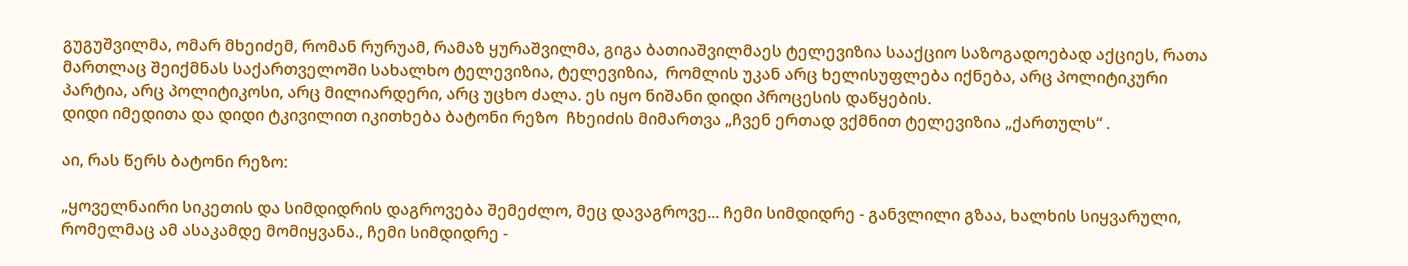გუგუშვილმა, ომარ მხეიძემ, რომან რურუამ, რამაზ ყურაშვილმა, გიგა ბათიაშვილმაეს ტელევიზია სააქციო საზოგადოებად აქციეს, რათა მართლაც შეიქმნას საქართველოში სახალხო ტელევიზია, ტელევიზია,  რომლის უკან არც ხელისუფლება იქნება, არც პოლიტიკური პარტია, არც პოლიტიკოსი, არც მილიარდერი, არც უცხო ძალა. ეს იყო ნიშანი დიდი პროცესის დაწყების.
დიდი იმედითა და დიდი ტკივილით იკითხება ბატონი რეზო  ჩხეიძის მიმართვა „ჩვენ ერთად ვქმნით ტელევიზია „ქართულს“ .

აი, რას წერს ბატონი რეზო:

„ყოველნაირი სიკეთის და სიმდიდრის დაგროვება შემეძლო, მეც დავაგროვე... ჩემი სიმდიდრე - განვლილი გზაა, ხალხის სიყვარული, რომელმაც ამ ასაკამდე მომიყვანა., ჩემი სიმდიდრე -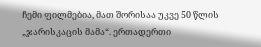ჩემი ფილმებია, მათ შორისაა უკვე 50 წლის „ჯარისკაცის მამა“. ერთადერთი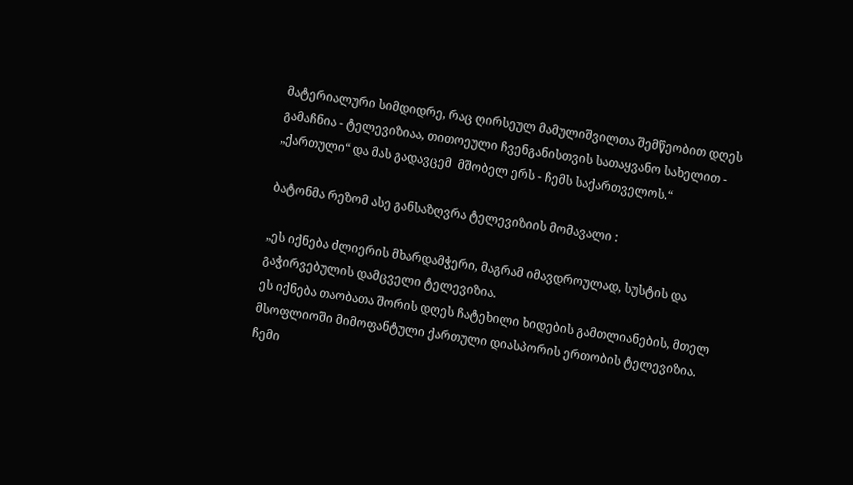მატერიალური სიმდიდრე, რაც ღირსეულ მამულიშვილთა შემწეობით დღეს გამაჩნია - ტელევიზიაა, თითოეული ჩვენგანისთვის სათაყვანო სახელით - „ქართული“ და მას გადავცემ  მშობელ ერს - ჩემს საქართველოს.“

ბატონმა რეზომ ასე განსაზღვრა ტელევიზიის მომავალი :

„ეს იქნება ძლიერის მხარდამჭერი, მაგრამ იმავდროულად, სუსტის და გაჭირვებულის დამცველი ტელევიზია.
ეს იქნება თაობათა შორის დღეს ჩატეხილი ხიდების გამთლიანების, მთელ მსოფლიოში მიმოფანტული ქართული დიასპორის ერთობის ტელევიზია.
ჩემი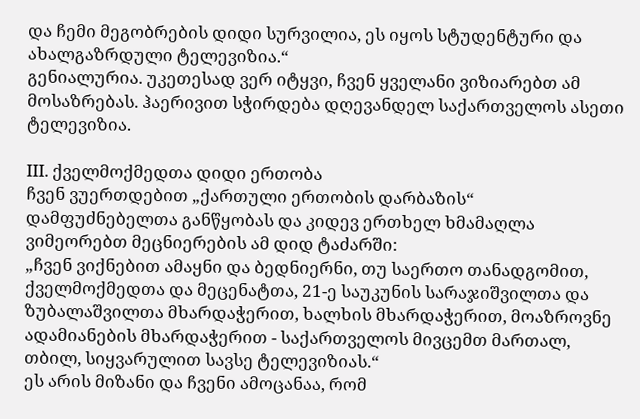და ჩემი მეგობრების დიდი სურვილია, ეს იყოს სტუდენტური და ახალგაზრდული ტელევიზია.“
გენიალურია. უკეთესად ვერ იტყვი, ჩვენ ყველანი ვიზიარებთ ამ მოსაზრებას. ჰაერივით სჭირდება დღევანდელ საქართველოს ასეთი ტელევიზია.

III. ქველმოქმედთა დიდი ერთობა
ჩვენ ვუერთდებით „ქართული ერთობის დარბაზის“ დამფუძნებელთა განწყობას და კიდევ ერთხელ ხმამაღლა ვიმეორებთ მეცნიერების ამ დიდ ტაძარში:
„ჩვენ ვიქნებით ამაყნი და ბედნიერნი, თუ საერთო თანადგომით, ქველმოქმედთა და მეცენატთა, 21-ე საუკუნის სარაჯიშვილთა და ზუბალაშვილთა მხარდაჭერით, ხალხის მხარდაჭერით, მოაზროვნე ადამიანების მხარდაჭერით - საქართველოს მივცემთ მართალ, თბილ, სიყვარულით სავსე ტელევიზიას.“
ეს არის მიზანი და ჩვენი ამოცანაა, რომ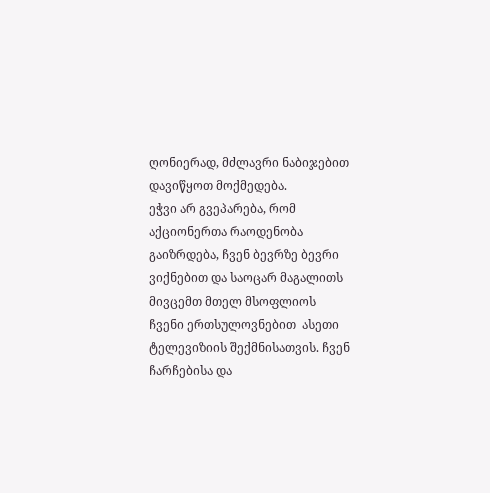ღონიერად, მძლავრი ნაბიჯებით  დავიწყოთ მოქმედება.
ეჭვი არ გვეპარება, რომ აქციონერთა რაოდენობა გაიზრდება, ჩვენ ბევრზე ბევრი ვიქნებით და საოცარ მაგალითს მივცემთ მთელ მსოფლიოს ჩვენი ერთსულოვნებით  ასეთი ტელევიზიის შექმნისათვის. ჩვენ ჩარჩებისა და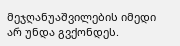მეჯღანუაშვილების იმედი არ უნდა გვქონდეს.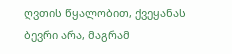ღვთის წყალობით, ქვეყანას ბევრი არა, მაგრამ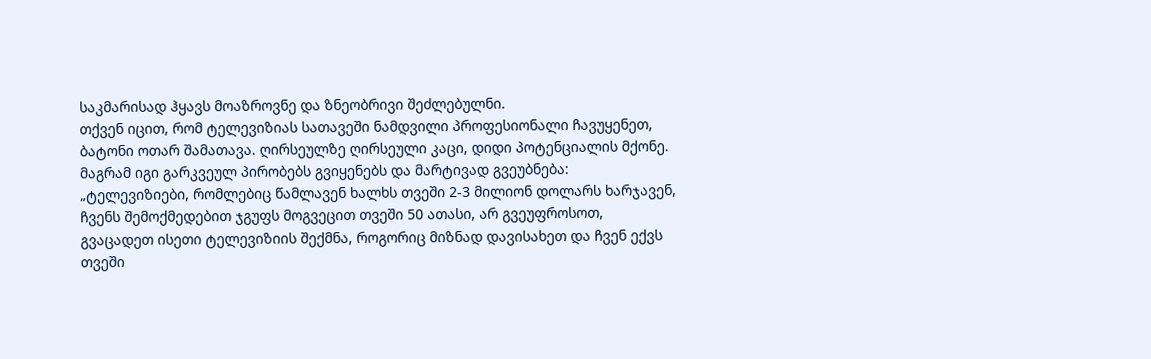საკმარისად ჰყავს მოაზროვნე და ზნეობრივი შეძლებულნი.
თქვენ იცით, რომ ტელევიზიას სათავეში ნამდვილი პროფესიონალი ჩავუყენეთ, ბატონი ოთარ შამათავა. ღირსეულზე ღირსეული კაცი, დიდი პოტენციალის მქონე. მაგრამ იგი გარკვეულ პირობებს გვიყენებს და მარტივად გვეუბნება:
„ტელევიზიები, რომლებიც წამლავენ ხალხს თვეში 2-3 მილიონ დოლარს ხარჯავენ, ჩვენს შემოქმედებით ჯგუფს მოგვეცით თვეში 50 ათასი, არ გვეუფროსოთ, გვაცადეთ ისეთი ტელევიზიის შექმნა, როგორიც მიზნად დავისახეთ და ჩვენ ექვს თვეში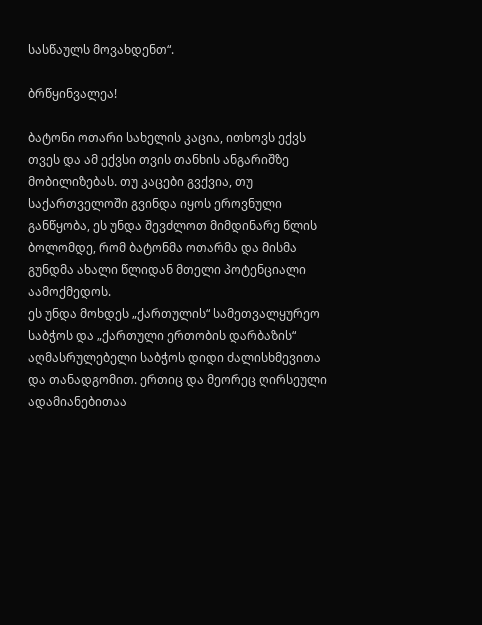სასწაულს მოვახდენთ“.

ბრწყინვალეა!

ბატონი ოთარი სახელის კაცია, ითხოვს ექვს თვეს და ამ ექვსი თვის თანხის ანგარიშზე მობილიზებას. თუ კაცები გვქვია, თუ საქართველოში გვინდა იყოს ეროვნული განწყობა, ეს უნდა შევძლოთ მიმდინარე წლის ბოლომდე, რომ ბატონმა ოთარმა და მისმა გუნდმა ახალი წლიდან მთელი პოტენციალი აამოქმედოს.
ეს უნდა მოხდეს „ქართულის“ სამეთვალყურეო საბჭოს და „ქართული ერთობის დარბაზის“ აღმასრულებელი საბჭოს დიდი ძალისხმევითა და თანადგომით. ერთიც და მეორეც ღირსეული ადამიანებითაა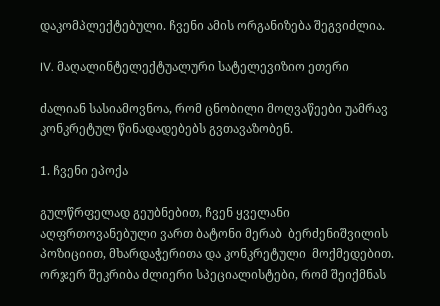დაკომპლექტებული. ჩვენი ამის ორგანიზება შეგვიძლია.

IV. მაღალინტელექტუალური სატელევიზიო ეთერი

ძალიან სასიამოვნოა, რომ ცნობილი მოღვაწეები უამრავ კონკრეტულ წინადადებებს გვთავაზობენ.

1. ჩვენი ეპოქა

გულწრფელად გეუბნებით, ჩვენ ყველანი აღფრთოვანებული ვართ ბატონი მერაბ  ბერძენიშვილის პოზიციით, მხარდაჭერითა და კონკრეტული  მოქმედებით. ორჯერ შეკრიბა ძლიერი სპეციალისტები, რომ შეიქმნას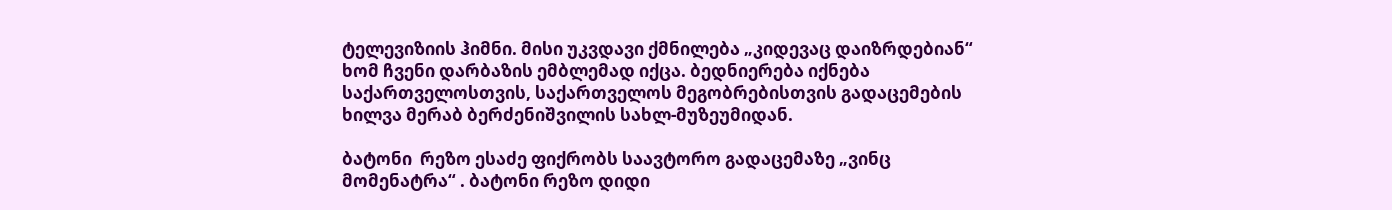ტელევიზიის ჰიმნი. მისი უკვდავი ქმნილება „კიდევაც დაიზრდებიან“ ხომ ჩვენი დარბაზის ემბლემად იქცა. ბედნიერება იქნება საქართველოსთვის, საქართველოს მეგობრებისთვის გადაცემების ხილვა მერაბ ბერძენიშვილის სახლ-მუზეუმიდან.

ბატონი  რეზო ესაძე ფიქრობს საავტორო გადაცემაზე „ვინც მომენატრა“ . ბატონი რეზო დიდი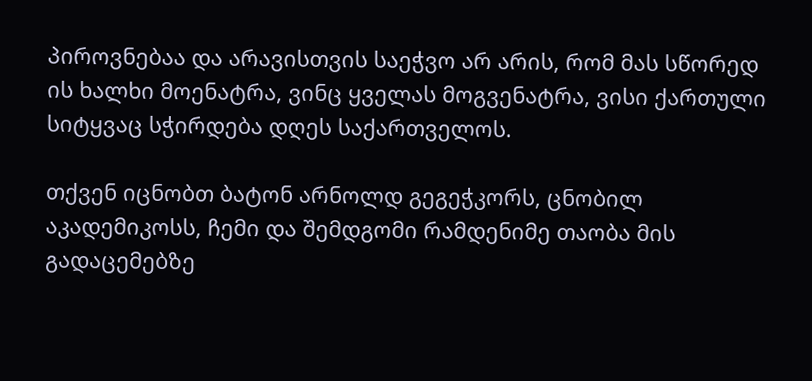პიროვნებაა და არავისთვის საეჭვო არ არის, რომ მას სწორედ ის ხალხი მოენატრა, ვინც ყველას მოგვენატრა, ვისი ქართული სიტყვაც სჭირდება დღეს საქართველოს.

თქვენ იცნობთ ბატონ არნოლდ გეგეჭკორს, ცნობილ აკადემიკოსს, ჩემი და შემდგომი რამდენიმე თაობა მის გადაცემებზე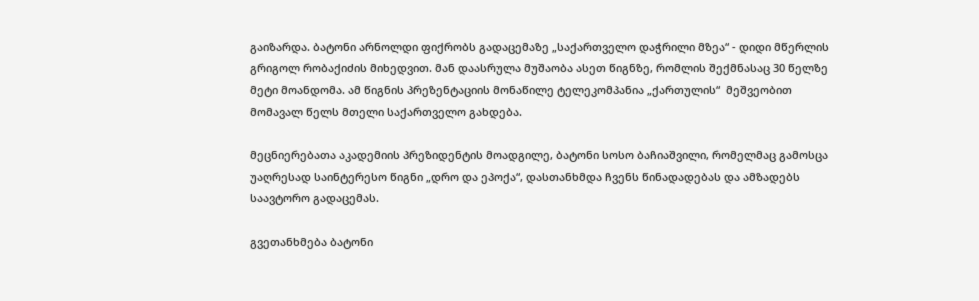გაიზარდა. ბატონი არნოლდი ფიქრობს გადაცემაზე „საქართველო დაჭრილი მზეა“ - დიდი მწერლის გრიგოლ რობაქიძის მიხედვით. მან დაასრულა მუშაობა ასეთ წიგნზე, რომლის შექმნასაც 30 წელზე მეტი მოანდომა. ამ წიგნის პრეზენტაციის მონაწილე ტელეკომპანია „ქართულის“  მეშვეობით მომავალ წელს მთელი საქართველო გახდება.

მეცნიერებათა აკადემიის პრეზიდენტის მოადგილე, ბატონი სოსო ბაჩიაშვილი, რომელმაც გამოსცა უაღრესად საინტერესო წიგნი „დრო და ეპოქა“, დასთანხმდა ჩვენს წინადადებას და ამზადებს საავტორო გადაცემას.

გვეთანხმება ბატონი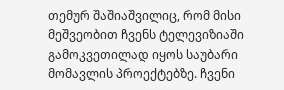თემურ შაშიაშვილიც, რომ მისი მეშვეობით ჩვენს ტელევიზიაში გამოკვეთილად იყოს საუბარი მომავლის პროექტებზე. ჩვენი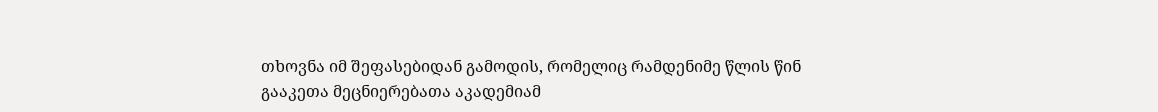თხოვნა იმ შეფასებიდან გამოდის, რომელიც რამდენიმე წლის წინ გააკეთა მეცნიერებათა აკადემიამ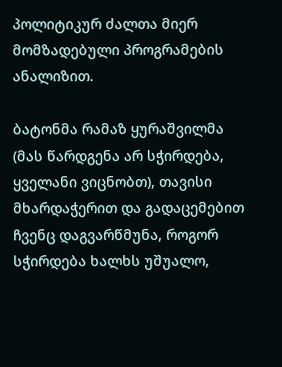პოლიტიკურ ძალთა მიერ  მომზადებული პროგრამების ანალიზით.

ბატონმა რამაზ ყურაშვილმა (მას წარდგენა არ სჭირდება, ყველანი ვიცნობთ), თავისი მხარდაჭერით და გადაცემებით ჩვენც დაგვარწმუნა, როგორ სჭირდება ხალხს უშუალო,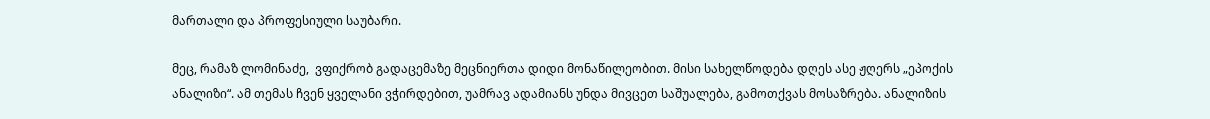მართალი და პროფესიული საუბარი.

მეც, რამაზ ლომინაძე,  ვფიქრობ გადაცემაზე მეცნიერთა დიდი მონაწილეობით. მისი სახელწოდება დღეს ასე ჟღერს „ეპოქის ანალიზი“. ამ თემას ჩვენ ყველანი ვჭირდებით, უამრავ ადამიანს უნდა მივცეთ საშუალება, გამოთქვას მოსაზრება. ანალიზის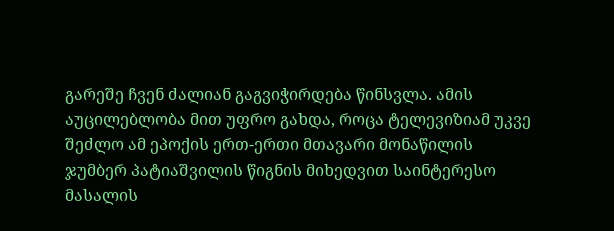გარეშე ჩვენ ძალიან გაგვიჭირდება წინსვლა. ამის აუცილებლობა მით უფრო გახდა, როცა ტელევიზიამ უკვე შეძლო ამ ეპოქის ერთ-ერთი მთავარი მონაწილის ჯუმბერ პატიაშვილის წიგნის მიხედვით საინტერესო მასალის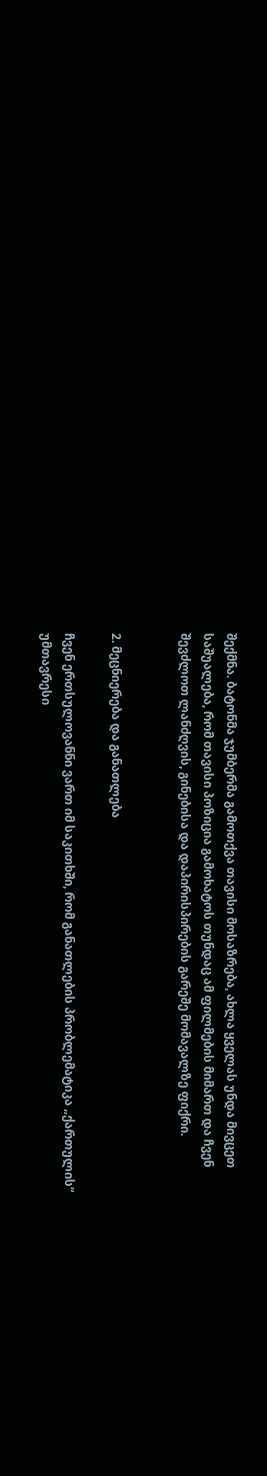შექმნა. ბატონმა ჯუმბერმა გამოთქვა თავისი მოსაზრება, ახლა ყველას უნდა მივცეთ საშუალება, რომ თავისი პოზიცია გამოხატოს თუნდაც ამ ფილმების მიმართ და ჩვენ შევძლოთ ლანძღვის, გინებისა და დაპირისპირების გარეშე მომავალზე ფიქრი.


2. მეცნიერება და განათლება

ჩვენ ერთსულოვანნი ვართ იმ საკითხში, რომ განათლების პრობლემატიკა „ქართულის“ უმთავრესი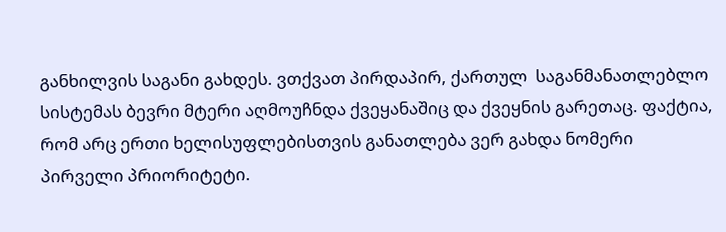განხილვის საგანი გახდეს. ვთქვათ პირდაპირ, ქართულ  საგანმანათლებლო სისტემას ბევრი მტერი აღმოუჩნდა ქვეყანაშიც და ქვეყნის გარეთაც. ფაქტია, რომ არც ერთი ხელისუფლებისთვის განათლება ვერ გახდა ნომერი პირველი პრიორიტეტი.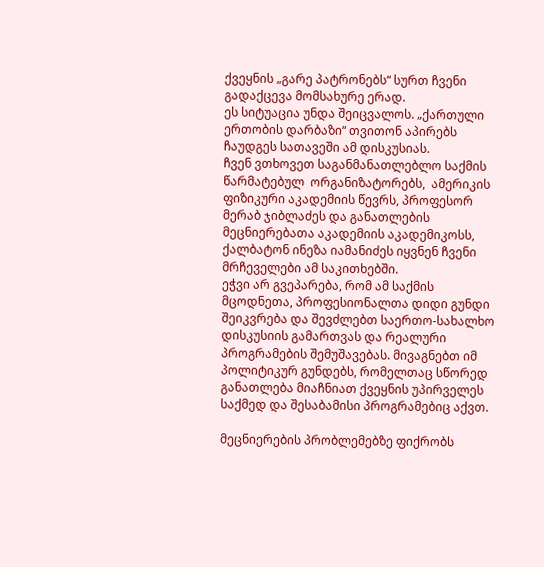ქვეყნის „გარე პატრონებს“ სურთ ჩვენი გადაქცევა მომსახურე ერად.
ეს სიტუაცია უნდა შეიცვალოს. „ქართული ერთობის დარბაზი“ თვითონ აპირებს ჩაუდგეს სათავეში ამ დისკუსიას.
ჩვენ ვთხოვეთ საგანმანათლებლო საქმის წარმატებულ  ორგანიზატორებს,  ამერიკის ფიზიკური აკადემიის წევრს, პროფესორ მერაბ ჯიბლაძეს და განათლების მეცნიერებათა აკადემიის აკადემიკოსს, ქალბატონ ინეზა იამანიძეს იყვნენ ჩვენი მრჩეველები ამ საკითხებში.
ეჭვი არ გვეპარება, რომ ამ საქმის მცოდნეთა, პროფესიონალთა დიდი გუნდი შეიკვრება და შევძლებთ საერთო-სახალხო დისკუსიის გამართვას და რეალური პროგრამების შემუშავებას. მივაგნებთ იმ პოლიტიკურ გუნდებს, რომელთაც სწორედ განათლება მიაჩნიათ ქვეყნის უპირველეს საქმედ და შესაბამისი პროგრამებიც აქვთ.

მეცნიერების პრობლემებზე ფიქრობს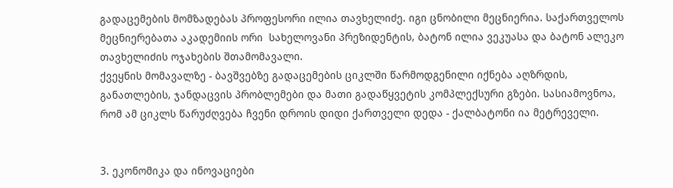გადაცემების მომზადებას პროფესორი ილია თავხელიძე. იგი ცნობილი მეცნიერია. საქართველოს მეცნიერებათა აკადემიის ორი  სახელოვანი პრეზიდენტის, ბატონ ილია ვეკუასა და ბატონ ალეკო თავხელიძის ოჯახების შთამომავალი.
ქვეყნის მომავალზე - ბავშვებზე გადაცემების ციკლში წარმოდგენილი იქნება აღზრდის, განათლების, ჯანდაცვის პრობლემები და მათი გადაწყვეტის კომპლექსური გზები. სასიამოვნოა, რომ ამ ციკლს წარუძღვება ჩვენი დროის დიდი ქართველი დედა - ქალბატონი ია მეტრეველი.


3. ეკონომიკა და ინოვაციები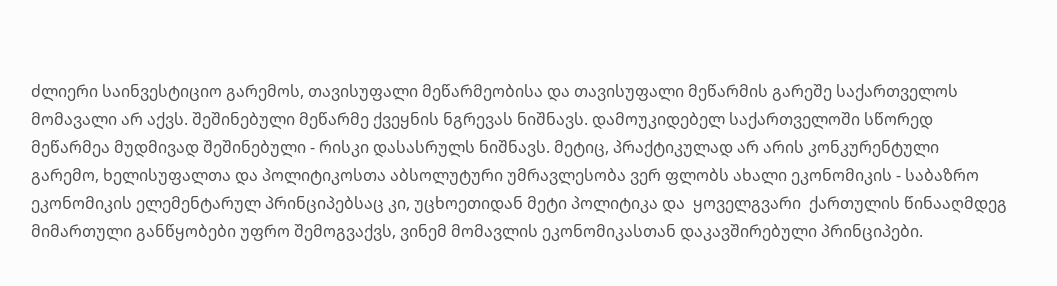ძლიერი საინვესტიციო გარემოს, თავისუფალი მეწარმეობისა და თავისუფალი მეწარმის გარეშე საქართველოს მომავალი არ აქვს. შეშინებული მეწარმე ქვეყნის ნგრევას ნიშნავს. დამოუკიდებელ საქართველოში სწორედ მეწარმეა მუდმივად შეშინებული - რისკი დასასრულს ნიშნავს. მეტიც, პრაქტიკულად არ არის კონკურენტული გარემო, ხელისუფალთა და პოლიტიკოსთა აბსოლუტური უმრავლესობა ვერ ფლობს ახალი ეკონომიკის - საბაზრო ეკონომიკის ელემენტარულ პრინციპებსაც კი, უცხოეთიდან მეტი პოლიტიკა და  ყოველგვარი  ქართულის წინააღმდეგ მიმართული განწყობები უფრო შემოგვაქვს, ვინემ მომავლის ეკონომიკასთან დაკავშირებული პრინციპები.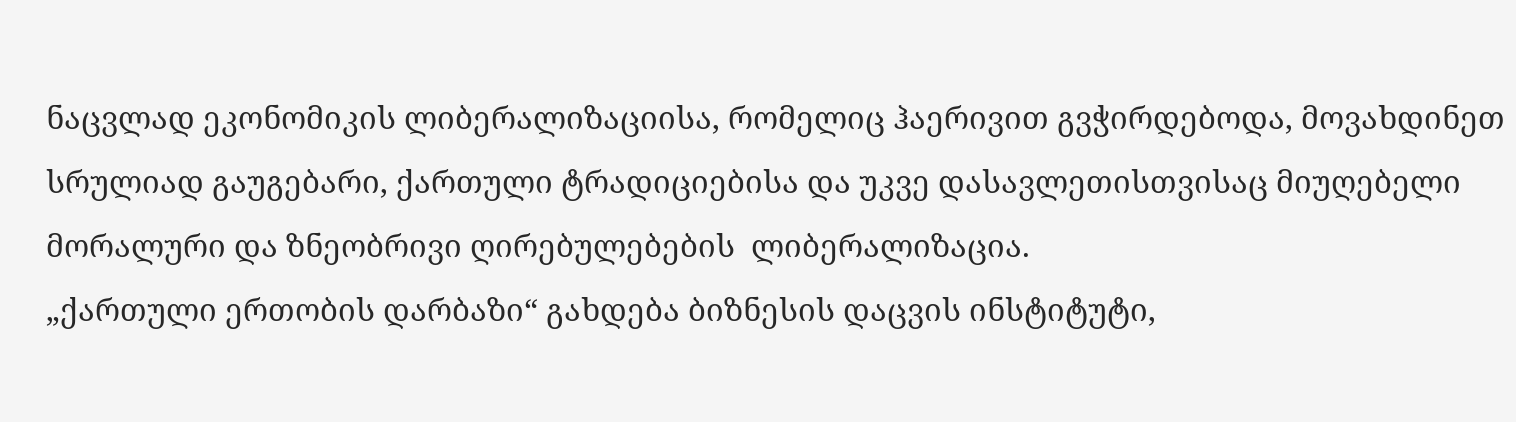ნაცვლად ეკონომიკის ლიბერალიზაციისა, რომელიც ჰაერივით გვჭირდებოდა, მოვახდინეთ სრულიად გაუგებარი, ქართული ტრადიციებისა და უკვე დასავლეთისთვისაც მიუღებელი მორალური და ზნეობრივი ღირებულებების  ლიბერალიზაცია.
„ქართული ერთობის დარბაზი“ გახდება ბიზნესის დაცვის ინსტიტუტი,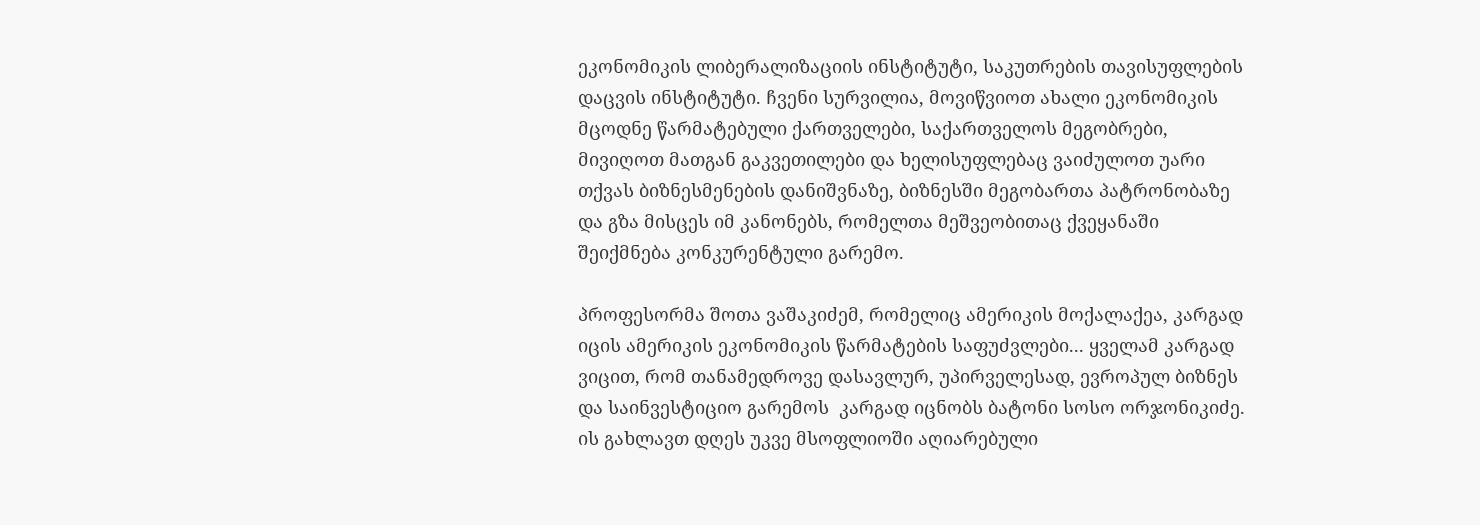ეკონომიკის ლიბერალიზაციის ინსტიტუტი, საკუთრების თავისუფლების დაცვის ინსტიტუტი. ჩვენი სურვილია, მოვიწვიოთ ახალი ეკონომიკის მცოდნე წარმატებული ქართველები, საქართველოს მეგობრები, მივიღოთ მათგან გაკვეთილები და ხელისუფლებაც ვაიძულოთ უარი თქვას ბიზნესმენების დანიშვნაზე, ბიზნესში მეგობართა პატრონობაზე და გზა მისცეს იმ კანონებს, რომელთა მეშვეობითაც ქვეყანაში შეიქმნება კონკურენტული გარემო.

პროფესორმა შოთა ვაშაკიძემ, რომელიც ამერიკის მოქალაქეა, კარგად იცის ამერიკის ეკონომიკის წარმატების საფუძვლები... ყველამ კარგად ვიცით, რომ თანამედროვე დასავლურ, უპირველესად, ევროპულ ბიზნეს და საინვესტიციო გარემოს  კარგად იცნობს ბატონი სოსო ორჯონიკიძე. ის გახლავთ დღეს უკვე მსოფლიოში აღიარებული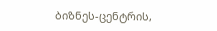ბიზნეს-ცენტრის,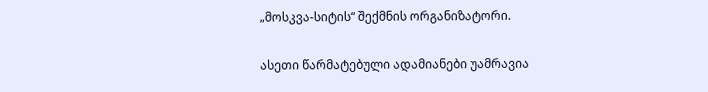„მოსკვა-სიტის“ შექმნის ორგანიზატორი.

ასეთი წარმატებული ადამიანები უამრავია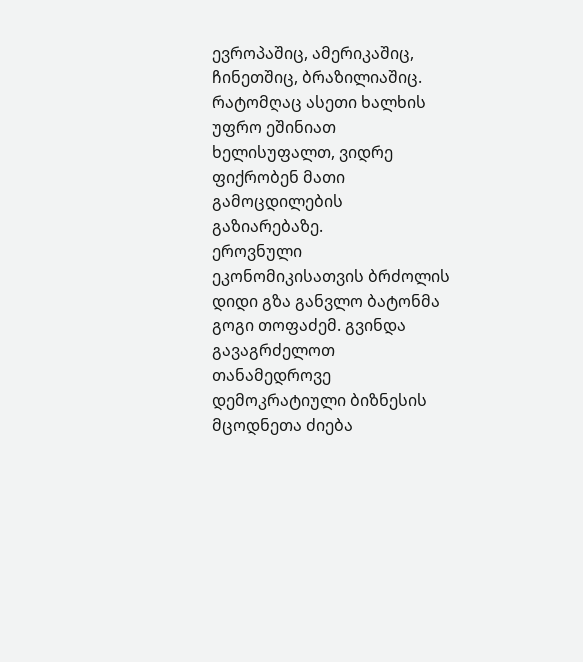ევროპაშიც, ამერიკაშიც, ჩინეთშიც, ბრაზილიაშიც. რატომღაც ასეთი ხალხის უფრო ეშინიათ ხელისუფალთ, ვიდრე ფიქრობენ მათი გამოცდილების გაზიარებაზე.
ეროვნული ეკონომიკისათვის ბრძოლის დიდი გზა განვლო ბატონმა გოგი თოფაძემ. გვინდა გავაგრძელოთ თანამედროვე დემოკრატიული ბიზნესის მცოდნეთა ძიება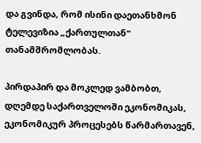და გვინდა, რომ ისინი დაეთანხმონ ტელევიზია „ქართულთან“ თანამშრომლობას.

პირდაპირ და მოკლედ ვამბობთ, დღემდე საქართველოში ეკონომიკას, ეკონომიკურ პროცესებს წარმართავენ,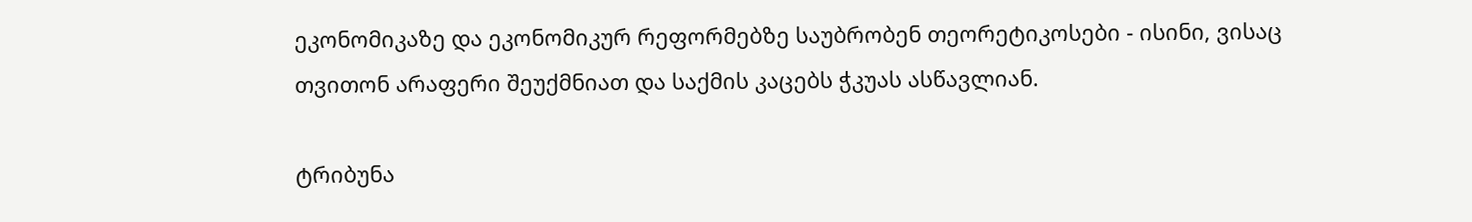ეკონომიკაზე და ეკონომიკურ რეფორმებზე საუბრობენ თეორეტიკოსები - ისინი, ვისაც თვითონ არაფერი შეუქმნიათ და საქმის კაცებს ჭკუას ასწავლიან.

ტრიბუნა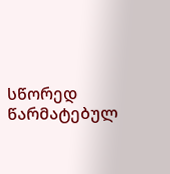სწორედ წარმატებულ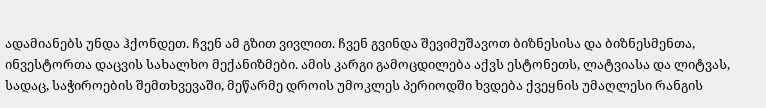ადამიანებს უნდა ჰქონდეთ. ჩვენ ამ გზით ვივლით. ჩვენ გვინდა შევიმუშავოთ ბიზნესისა და ბიზნესმენთა, ინვესტორთა დაცვის სახალხო მექანიზმები. ამის კარგი გამოცდილება აქვს ესტონეთს, ლატვიასა და ლიტვას, სადაც, საჭიროების შემთხვევაში, მეწარმე დროის უმოკლეს პერიოდში ხვდება ქვეყნის უმაღლესი რანგის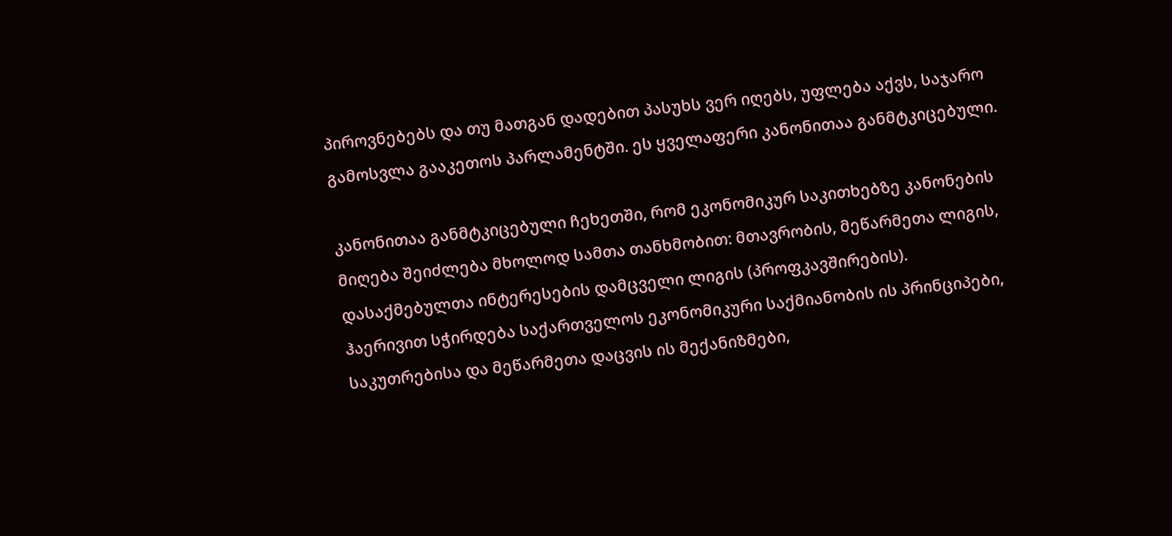პიროვნებებს და თუ მათგან დადებით პასუხს ვერ იღებს, უფლება აქვს, საჯარო გამოსვლა გააკეთოს პარლამენტში. ეს ყველაფერი კანონითაა განმტკიცებული.

კანონითაა განმტკიცებული ჩეხეთში, რომ ეკონომიკურ საკითხებზე კანონების მიღება შეიძლება მხოლოდ სამთა თანხმობით: მთავრობის, მეწარმეთა ლიგის, დასაქმებულთა ინტერესების დამცველი ლიგის (პროფკავშირების).
ჰაერივით სჭირდება საქართველოს ეკონომიკური საქმიანობის ის პრინციპები, საკუთრებისა და მეწარმეთა დაცვის ის მექანიზმები,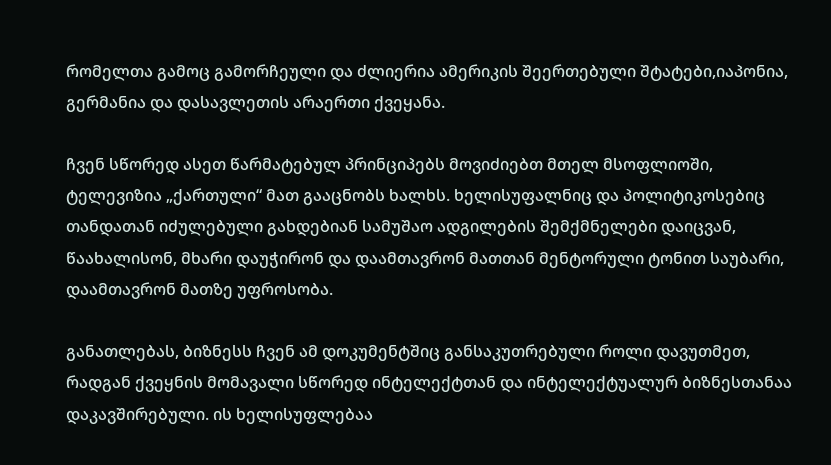რომელთა გამოც გამორჩეული და ძლიერია ამერიკის შეერთებული შტატები,იაპონია, გერმანია და დასავლეთის არაერთი ქვეყანა.

ჩვენ სწორედ ასეთ წარმატებულ პრინციპებს მოვიძიებთ მთელ მსოფლიოში, ტელევიზია „ქართული“ მათ გააცნობს ხალხს. ხელისუფალნიც და პოლიტიკოსებიც თანდათან იძულებული გახდებიან სამუშაო ადგილების შემქმნელები დაიცვან, წაახალისონ, მხარი დაუჭირონ და დაამთავრონ მათთან მენტორული ტონით საუბარი, დაამთავრონ მათზე უფროსობა.

განათლებას, ბიზნესს ჩვენ ამ დოკუმენტშიც განსაკუთრებული როლი დავუთმეთ, რადგან ქვეყნის მომავალი სწორედ ინტელექტთან და ინტელექტუალურ ბიზნესთანაა დაკავშირებული. ის ხელისუფლებაა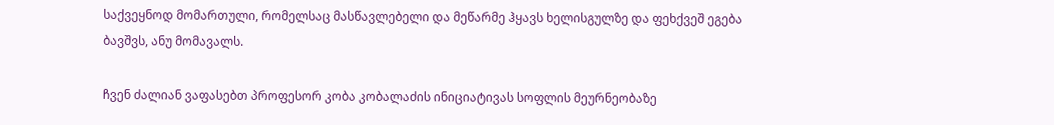საქვეყნოდ მომართული, რომელსაც მასწავლებელი და მეწარმე ჰყავს ხელისგულზე და ფეხქვეშ ეგება ბავშვს, ანუ მომავალს.

ჩვენ ძალიან ვაფასებთ პროფესორ კობა კობალაძის ინიციატივას სოფლის მეურნეობაზე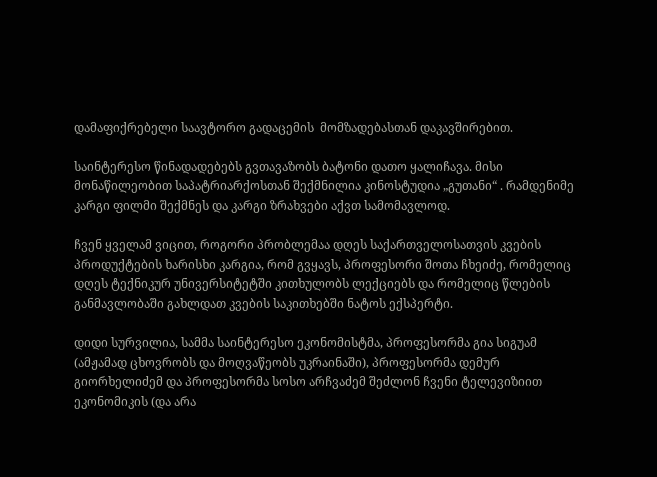დამაფიქრებელი საავტორო გადაცემის  მომზადებასთან დაკავშირებით.

საინტერესო წინადადებებს გვთავაზობს ბატონი დათო ყალიჩავა. მისი მონაწილეობით საპატრიარქოსთან შექმნილია კინოსტუდია „გუთანი“ . რამდენიმე კარგი ფილმი შექმნეს და კარგი ზრახვები აქვთ სამომავლოდ.

ჩვენ ყველამ ვიცით, როგორი პრობლემაა დღეს საქართველოსათვის კვების პროდუქტების ხარისხი კარგია, რომ გვყავს, პროფესორი შოთა ჩხეიძე, რომელიც დღეს ტექნიკურ უნივერსიტეტში კითხულობს ლექციებს და რომელიც წლების განმავლობაში გახლდათ კვების საკითხებში ნატოს ექსპერტი.

დიდი სურვილია, სამმა საინტერესო ეკონომისტმა, პროფესორმა გია სიგუამ (ამჟამად ცხოვრობს და მოღვაწეობს უკრაინაში), პროფესორმა დემურ გიორხელიძემ და პროფესორმა სოსო არჩვაძემ შეძლონ ჩვენი ტელევიზიით ეკონომიკის (და არა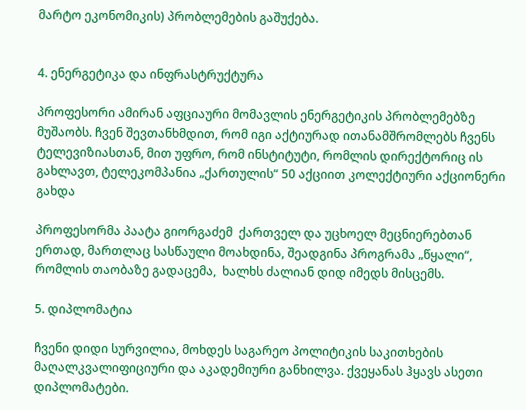მარტო ეკონომიკის) პრობლემების გაშუქება.


4. ენერგეტიკა და ინფრასტრუქტურა

პროფესორი ამირან აფციაური მომავლის ენერგეტიკის პრობლემებზე მუშაობს. ჩვენ შევთანხმდით, რომ იგი აქტიურად ითანამშრომლებს ჩვენს ტელევიზიასთან, მით უფრო, რომ ინსტიტუტი, რომლის დირექტორიც ის გახლავთ, ტელეკომპანია „ქართულის“ 50 აქციით კოლექტიური აქციონერი გახდა

პროფესორმა პაატა გიორგაძემ  ქართველ და უცხოელ მეცნიერებთან ერთად, მართლაც სასწაული მოახდინა, შეადგინა პროგრამა „წყალი“, რომლის თაობაზე გადაცემა,  ხალხს ძალიან დიდ იმედს მისცემს.

5. დიპლომატია

ჩვენი დიდი სურვილია, მოხდეს საგარეო პოლიტიკის საკითხების მაღალკვალიფიციური და აკადემიური განხილვა. ქვეყანას ჰყავს ასეთი დიპლომატები.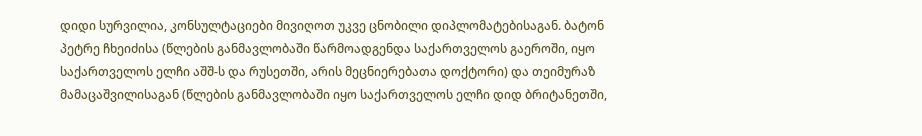დიდი სურვილია, კონსულტაციები მივიღოთ უკვე ცნობილი დიპლომატებისაგან. ბატონ პეტრე ჩხეიძისა (წლების განმავლობაში წარმოადგენდა საქართველოს გაეროში, იყო საქართველოს ელჩი აშშ-ს და რუსეთში, არის მეცნიერებათა დოქტორი) და თეიმურაზ მამაცაშვილისაგან (წლების განმავლობაში იყო საქართველოს ელჩი დიდ ბრიტანეთში,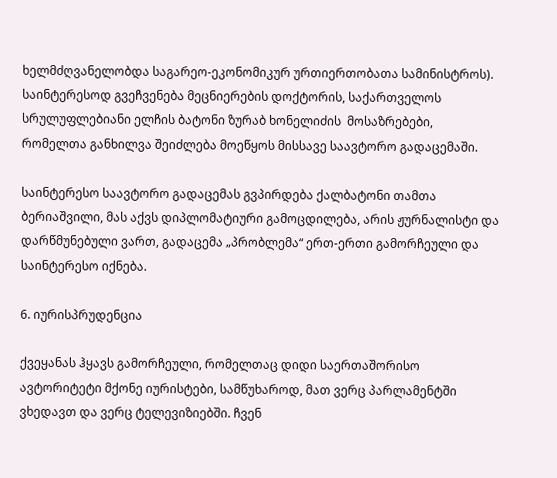ხელმძღვანელობდა საგარეო-ეკონომიკურ ურთიერთობათა სამინისტროს). საინტერესოდ გვეჩვენება მეცნიერების დოქტორის, საქართველოს სრულუფლებიანი ელჩის ბატონი ზურაბ ხონელიძის  მოსაზრებები, რომელთა განხილვა შეიძლება მოეწყოს მისსავე საავტორო გადაცემაში.

საინტერესო საავტორო გადაცემას გვპირდება ქალბატონი თამთა ბერიაშვილი, მას აქვს დიპლომატიური გამოცდილება, არის ჟურნალისტი და დარწმუნებული ვართ, გადაცემა „პრობლემა“ ერთ-ერთი გამორჩეული და საინტერესო იქნება.

6. იურისპრუდენცია

ქვეყანას ჰყავს გამორჩეული, რომელთაც დიდი საერთაშორისო ავტორიტეტი მქონე იურისტები, სამწუხაროდ, მათ ვერც პარლამენტში ვხედავთ და ვერც ტელევიზიებში. ჩვენ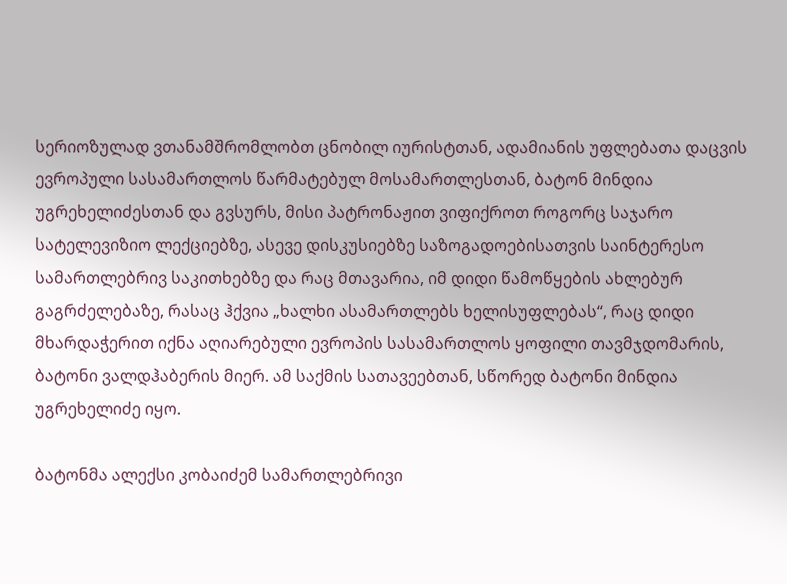სერიოზულად ვთანამშრომლობთ ცნობილ იურისტთან, ადამიანის უფლებათა დაცვის  ევროპული სასამართლოს წარმატებულ მოსამართლესთან, ბატონ მინდია უგრეხელიძესთან და გვსურს, მისი პატრონაჟით ვიფიქროთ როგორც საჯარო სატელევიზიო ლექციებზე, ასევე დისკუსიებზე საზოგადოებისათვის საინტერესო სამართლებრივ საკითხებზე და რაც მთავარია, იმ დიდი წამოწყების ახლებურ გაგრძელებაზე, რასაც ჰქვია „ხალხი ასამართლებს ხელისუფლებას“, რაც დიდი მხარდაჭერით იქნა აღიარებული ევროპის სასამართლოს ყოფილი თავმჯდომარის, ბატონი ვალდჰაბერის მიერ. ამ საქმის სათავეებთან, სწორედ ბატონი მინდია უგრეხელიძე იყო.

ბატონმა ალექსი კობაიძემ სამართლებრივი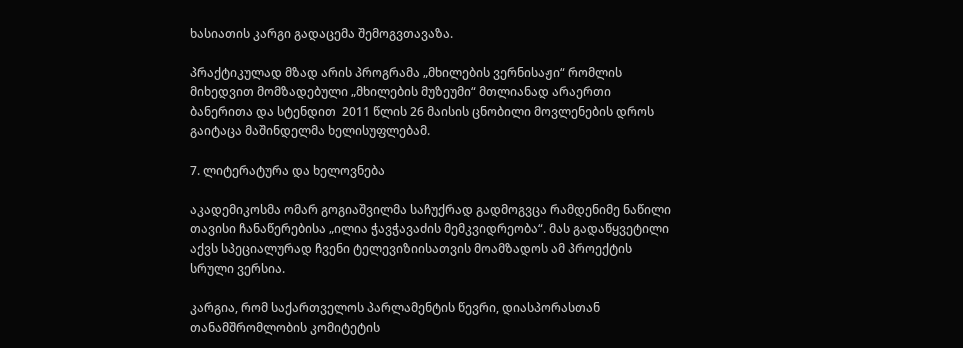ხასიათის კარგი გადაცემა შემოგვთავაზა.

პრაქტიკულად მზად არის პროგრამა „მხილების ვერნისაჟი“ რომლის მიხედვით მომზადებული „მხილების მუზეუმი“ მთლიანად არაერთი ბანერითა და სტენდით  2011 წლის 26 მაისის ცნობილი მოვლენების დროს გაიტაცა მაშინდელმა ხელისუფლებამ.

7. ლიტერატურა და ხელოვნება

აკადემიკოსმა ომარ გოგიაშვილმა საჩუქრად გადმოგვცა რამდენიმე ნაწილი თავისი ჩანაწერებისა „ილია ჭავჭავაძის მემკვიდრეობა“. მას გადაწყვეტილი აქვს სპეციალურად ჩვენი ტელევიზიისათვის მოამზადოს ამ პროექტის სრული ვერსია.

კარგია, რომ საქართველოს პარლამენტის წევრი, დიასპორასთან თანამშრომლობის კომიტეტის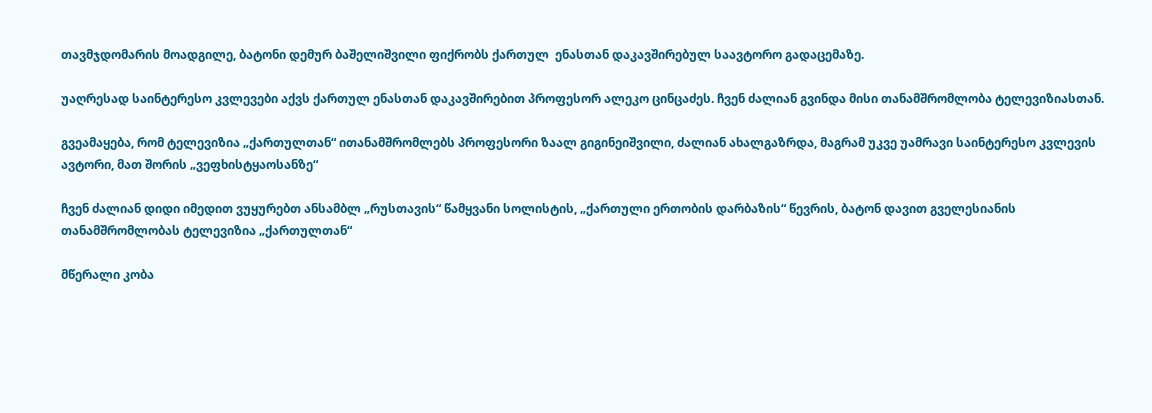თავმჯდომარის მოადგილე, ბატონი დემურ ბაშელიშვილი ფიქრობს ქართულ  ენასთან დაკავშირებულ საავტორო გადაცემაზე.

უაღრესად საინტერესო კვლევები აქვს ქართულ ენასთან დაკავშირებით პროფესორ ალეკო ცინცაძეს. ჩვენ ძალიან გვინდა მისი თანამშრომლობა ტელევიზიასთან.

გვეამაყება, რომ ტელევიზია „ქართულთან“ ითანამშრომლებს პროფესორი ზაალ გიგინეიშვილი, ძალიან ახალგაზრდა, მაგრამ უკვე უამრავი საინტერესო კვლევის ავტორი, მათ შორის „ვეფხისტყაოსანზე“

ჩვენ ძალიან დიდი იმედით ვუყურებთ ანსამბლ „რუსთავის“ წამყვანი სოლისტის, „ქართული ერთობის დარბაზის“ წევრის, ბატონ დავით გველესიანის თანამშრომლობას ტელევიზია „ქართულთან“

მწერალი კობა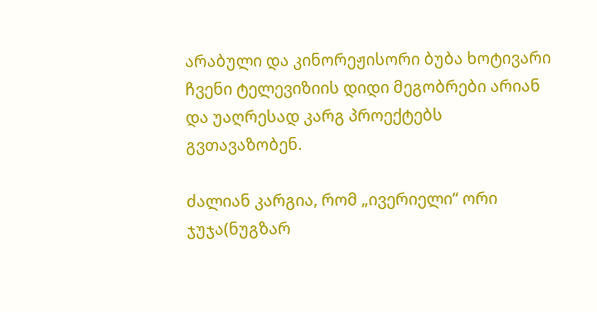არაბული და კინორეჟისორი ბუბა ხოტივარი ჩვენი ტელევიზიის დიდი მეგობრები არიან და უაღრესად კარგ პროექტებს გვთავაზობენ.

ძალიან კარგია, რომ „ივერიელი“ ორი ჯუჯა(ნუგზარ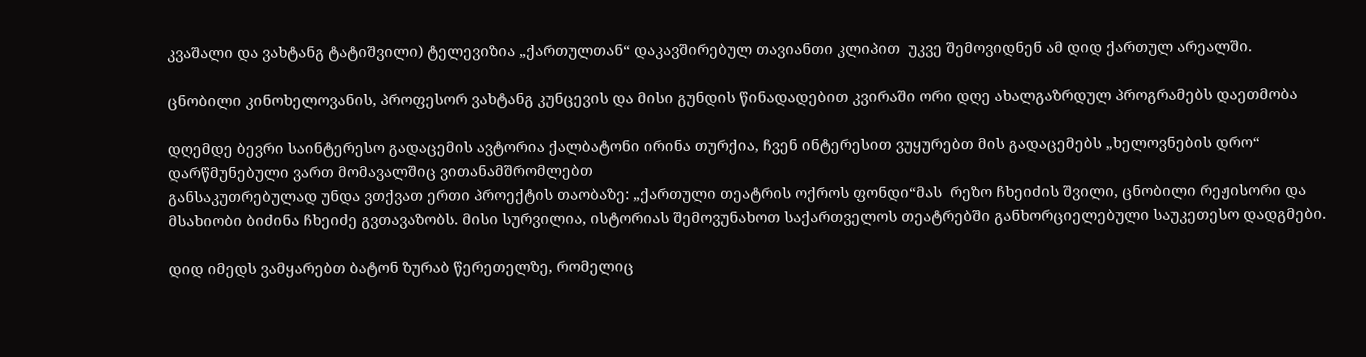კვაშალი და ვახტანგ ტატიშვილი) ტელევიზია „ქართულთან“ დაკავშირებულ თავიანთი კლიპით  უკვე შემოვიდნენ ამ დიდ ქართულ არეალში.

ცნობილი კინოხელოვანის, პროფესორ ვახტანგ კუნცევის და მისი გუნდის წინადადებით კვირაში ორი დღე ახალგაზრდულ პროგრამებს დაეთმობა

დღემდე ბევრი საინტერესო გადაცემის ავტორია ქალბატონი ირინა თურქია, ჩვენ ინტერესით ვუყურებთ მის გადაცემებს „ხელოვნების დრო“ დარწმუნებული ვართ მომავალშიც ვითანამშრომლებთ
განსაკუთრებულად უნდა ვთქვათ ერთი პროექტის თაობაზე: „ქართული თეატრის ოქროს ფონდი“მას  რეზო ჩხეიძის შვილი, ცნობილი რეჟისორი და მსახიობი ბიძინა ჩხეიძე გვთავაზობს. მისი სურვილია, ისტორიას შემოვუნახოთ საქართველოს თეატრებში განხორციელებული საუკეთესო დადგმები.

დიდ იმედს ვამყარებთ ბატონ ზურაბ წერეთელზე, რომელიც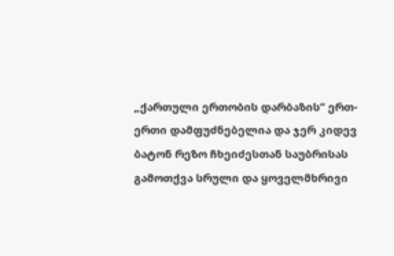„ქართული ერთობის დარბაზის“ ერთ-ერთი დამფუძნებელია და ჯერ კიდევ ბატონ რეზო ჩხეიძესთან საუბრისას გამოთქვა სრული და ყოველმხრივი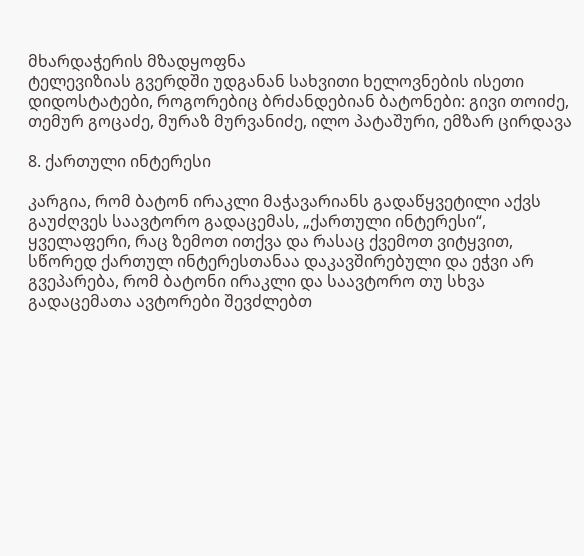მხარდაჭერის მზადყოფნა
ტელევიზიას გვერდში უდგანან სახვითი ხელოვნების ისეთი დიდოსტატები, როგორებიც ბრძანდებიან ბატონები: გივი თოიძე, თემურ გოცაძე, მურაზ მურვანიძე, ილო პატაშური, ემზარ ცირდავა

8. ქართული ინტერესი

კარგია, რომ ბატონ ირაკლი მაჭავარიანს გადაწყვეტილი აქვს გაუძღვეს საავტორო გადაცემას, „ქართული ინტერესი“, ყველაფერი, რაც ზემოთ ითქვა და რასაც ქვემოთ ვიტყვით, სწორედ ქართულ ინტერესთანაა დაკავშირებული და ეჭვი არ გვეპარება, რომ ბატონი ირაკლი და საავტორო თუ სხვა გადაცემათა ავტორები შევძლებთ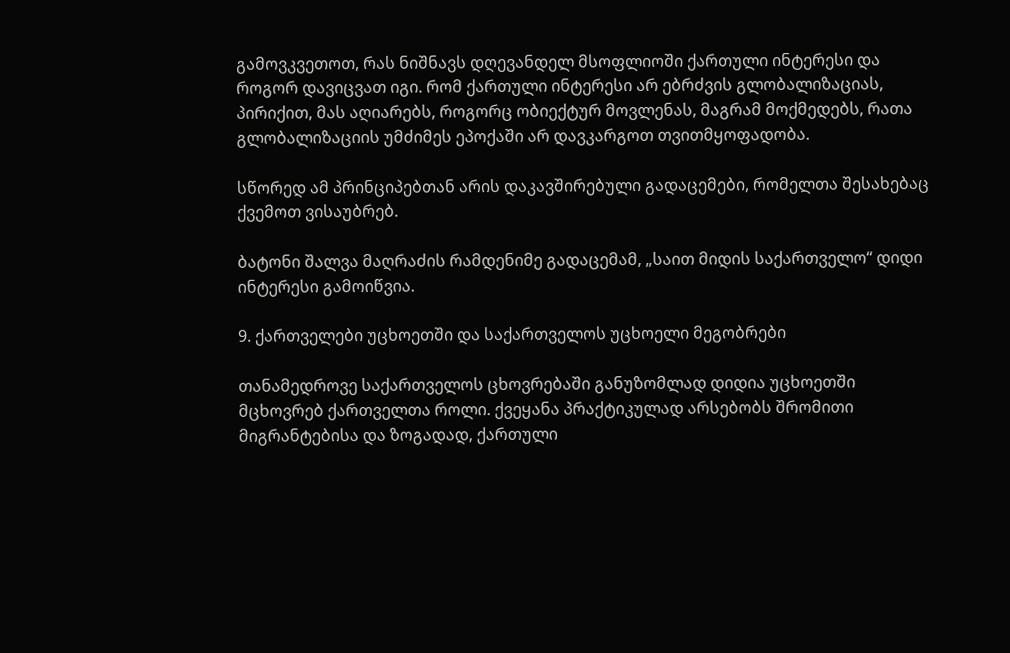გამოვკვეთოთ, რას ნიშნავს დღევანდელ მსოფლიოში ქართული ინტერესი და როგორ დავიცვათ იგი. რომ ქართული ინტერესი არ ებრძვის გლობალიზაციას, პირიქით, მას აღიარებს, როგორც ობიექტურ მოვლენას, მაგრამ მოქმედებს, რათა გლობალიზაციის უმძიმეს ეპოქაში არ დავკარგოთ თვითმყოფადობა.

სწორედ ამ პრინციპებთან არის დაკავშირებული გადაცემები, რომელთა შესახებაც ქვემოთ ვისაუბრებ.

ბატონი შალვა მაღრაძის რამდენიმე გადაცემამ, „საით მიდის საქართველო“ დიდი ინტერესი გამოიწვია.

9. ქართველები უცხოეთში და საქართველოს უცხოელი მეგობრები

თანამედროვე საქართველოს ცხოვრებაში განუზომლად დიდია უცხოეთში მცხოვრებ ქართველთა როლი. ქვეყანა პრაქტიკულად არსებობს შრომითი მიგრანტებისა და ზოგადად, ქართული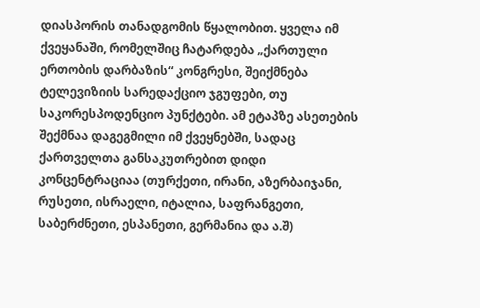დიასპორის თანადგომის წყალობით. ყველა იმ ქვეყანაში, რომელშიც ჩატარდება „ქართული ერთობის დარბაზის“ კონგრესი, შეიქმნება ტელევიზიის სარედაქციო ჯგუფები, თუ საკორესპოდენციო პუნქტები. ამ ეტაპზე ასეთების შექმნაა დაგეგმილი იმ ქვეყნებში, სადაც ქართველთა განსაკუთრებით დიდი კონცენტრაციაა (თურქეთი, ირანი, აზერბაიჯანი, რუსეთი, ისრაელი, იტალია, საფრანგეთი, საბერძნეთი, ესპანეთი, გერმანია და ა.შ)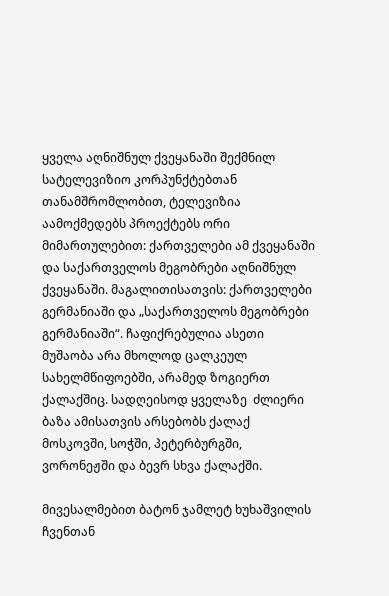ყველა აღნიშნულ ქვეყანაში შექმნილ სატელევიზიო კორპუნქტებთან თანამშრომლობით, ტელევიზია აამოქმედებს პროექტებს ორი მიმართულებით: ქართველები ამ ქვეყანაში და საქართველოს მეგობრები აღნიშნულ ქვეყანაში. მაგალითისათვის: ქართველები გერმანიაში და „საქართველოს მეგობრები გერმანიაში“. ჩაფიქრებულია ასეთი მუშაობა არა მხოლოდ ცალკეულ სახელმწიფოებში, არამედ ზოგიერთ  ქალაქშიც. სადღეისოდ ყველაზე  ძლიერი ბაზა ამისათვის არსებობს ქალაქ მოსკოვში, სოჭში, პეტერბურგში, ვორონეჟში და ბევრ სხვა ქალაქში.

მივესალმებით ბატონ ჯამლეტ ხუხაშვილის ჩვენთან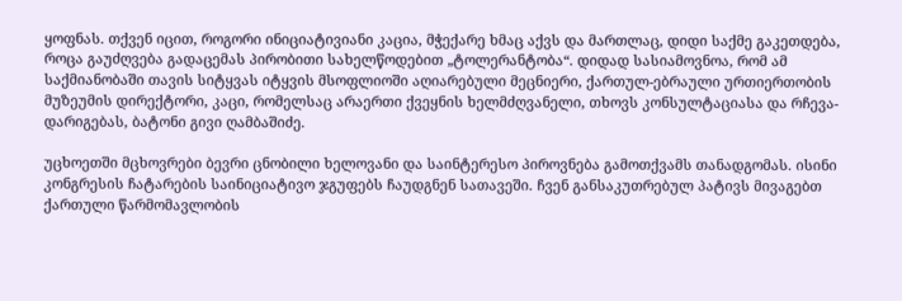ყოფნას. თქვენ იცით, როგორი ინიციატივიანი კაცია, მჭექარე ხმაც აქვს და მართლაც, დიდი საქმე გაკეთდება, როცა გაუძღვება გადაცემას პირობითი სახელწოდებით „ტოლერანტობა“. დიდად სასიამოვნოა, რომ ამ საქმიანობაში თავის სიტყვას იტყვის მსოფლიოში აღიარებული მეცნიერი, ქართულ-ებრაული ურთიერთობის მუზეუმის დირექტორი, კაცი, რომელსაც არაერთი ქვეყნის ხელმძღვანელი, თხოვს კონსულტაციასა და რჩევა-დარიგებას, ბატონი გივი ღამბაშიძე.

უცხოეთში მცხოვრები ბევრი ცნობილი ხელოვანი და საინტერესო პიროვნება გამოთქვამს თანადგომას. ისინი კონგრესის ჩატარების საინიციატივო ჯგუფებს ჩაუდგნენ სათავეში. ჩვენ განსაკუთრებულ პატივს მივაგებთ ქართული წარმომავლობის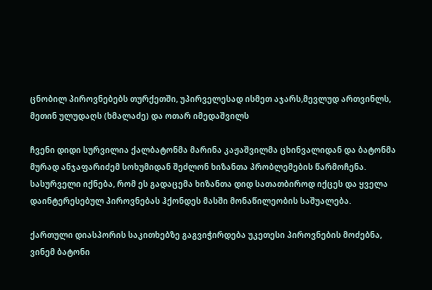ცნობილ პიროვნებებს თურქეთში, უპირველესად ისმეთ აჯარს,მევლუდ ართვინლს, მეთინ ულუდაღს (ხმალაძე) და ოთარ იმედაშვილს

ჩვენი დიდი სურვილია ქალბატონმა მარინა კაჟაშვილმა ცხინვალიდან და ბატონმა მურად ანჯაფარიძემ სოხუმიდან შეძლონ ხიზანთა პრობლემების წარმოჩენა. სასურველი იქნება, რომ ეს გადაცემა ხიზანთა დიდ სათათბიროდ იქცეს და ყველა დაინტერესებულ პიროვნებას ჰქონდეს მასში მონაწილეობის საშუალება.

ქართული დიასპორის საკითხებზე გაგვიჭირდება უკეთესი პიროვნების მოძებნა, ვინემ ბატონი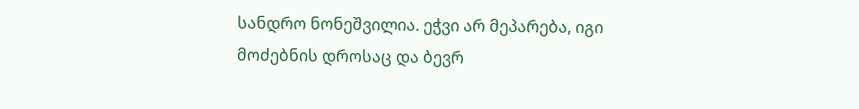სანდრო ნონეშვილია. ეჭვი არ მეპარება, იგი მოძებნის დროსაც და ბევრ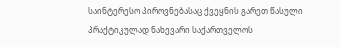საინტერესო პიროვნებასაც ქვეყნის გარეთ წასული პრაქტიკულად ნახევარი საქართველოს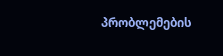პრობლემების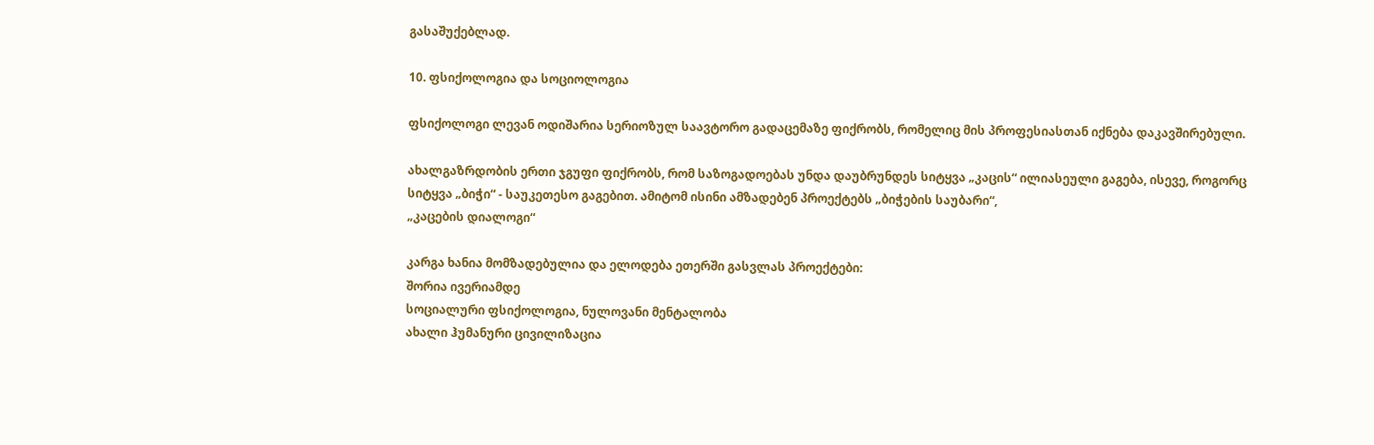გასაშუქებლად.

10. ფსიქოლოგია და სოციოლოგია

ფსიქოლოგი ლევან ოდიშარია სერიოზულ საავტორო გადაცემაზე ფიქრობს, რომელიც მის პროფესიასთან იქნება დაკავშირებული.

ახალგაზრდობის ერთი ჯგუფი ფიქრობს, რომ საზოგადოებას უნდა დაუბრუნდეს სიტყვა „კაცის“ ილიასეული გაგება, ისევე, როგორც სიტყვა „ბიჭი“ - საუკეთესო გაგებით. ამიტომ ისინი ამზადებენ პროექტებს „ბიჭების საუბარი“,
„კაცების დიალოგი“

კარგა ხანია მომზადებულია და ელოდება ეთერში გასვლას პროექტები:
შორია ივერიამდე
სოციალური ფსიქოლოგია, ნულოვანი მენტალობა
ახალი ჰუმანური ცივილიზაცია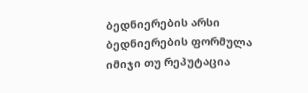ბედნიერების არსი
ბედნიერების ფორმულა
იმიჯი თუ რეპუტაცია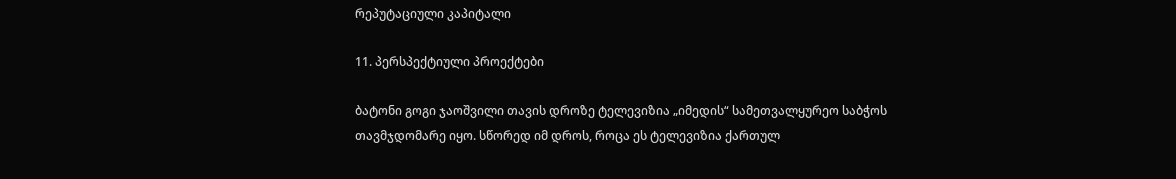რეპუტაციული კაპიტალი

11. პერსპექტიული პროექტები

ბატონი გოგი ჯაოშვილი თავის დროზე ტელევიზია „იმედის“ სამეთვალყურეო საბჭოს თავმჯდომარე იყო. სწორედ იმ დროს, როცა ეს ტელევიზია ქართულ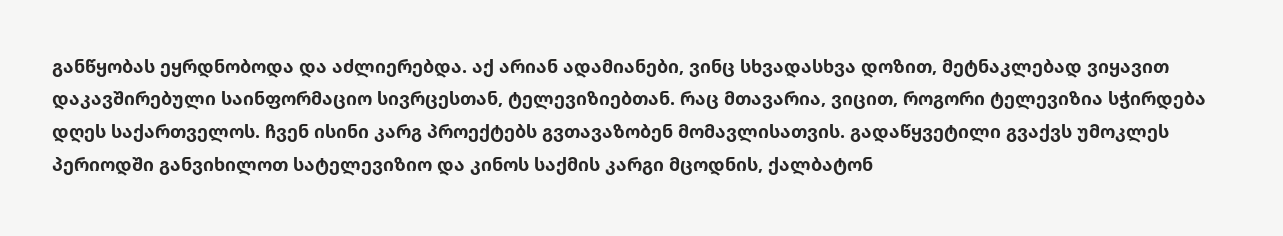განწყობას ეყრდნობოდა და აძლიერებდა. აქ არიან ადამიანები, ვინც სხვადასხვა დოზით, მეტნაკლებად ვიყავით დაკავშირებული საინფორმაციო სივრცესთან, ტელევიზიებთან. რაც მთავარია, ვიცით, როგორი ტელევიზია სჭირდება დღეს საქართველოს. ჩვენ ისინი კარგ პროექტებს გვთავაზობენ მომავლისათვის. გადაწყვეტილი გვაქვს უმოკლეს პერიოდში განვიხილოთ სატელევიზიო და კინოს საქმის კარგი მცოდნის, ქალბატონ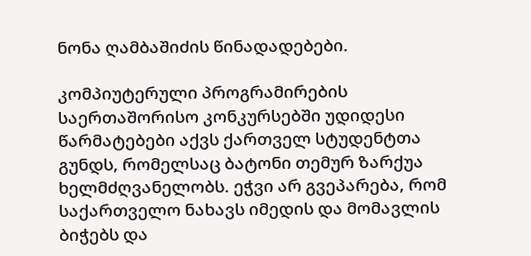ნონა ღამბაშიძის წინადადებები.

კომპიუტერული პროგრამირების საერთაშორისო კონკურსებში უდიდესი წარმატებები აქვს ქართველ სტუდენტთა გუნდს, რომელსაც ბატონი თემურ ზარქუა ხელმძღვანელობს. ეჭვი არ გვეპარება, რომ საქართველო ნახავს იმედის და მომავლის ბიჭებს და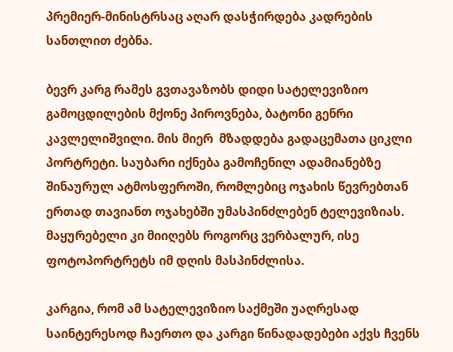პრემიერ-მინისტრსაც აღარ დასჭირდება კადრების სანთლით ძებნა.

ბევრ კარგ რამეს გვთავაზობს დიდი სატელევიზიო გამოცდილების მქონე პიროვნება, ბატონი გენრი კავლელიშვილი. მის მიერ  მზადდება გადაცემათა ციკლი პორტრეტი. საუბარი იქნება გამოჩენილ ადამიანებზე შინაურულ ატმოსფეროში, რომლებიც ოჯახის წევრებთან ერთად თავიანთ ოჯახებში უმასპინძლებენ ტელევიზიას. მაყურებელი კი მიიღებს როგორც ვერბალურ, ისე ფოტოპორტრეტს იმ დღის მასპინძლისა.

კარგია, რომ ამ სატელევიზიო საქმეში უაღრესად საინტერესოდ ჩაერთო და კარგი წინადადებები აქვს ჩვენს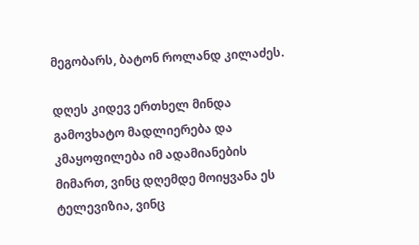მეგობარს, ბატონ როლანდ კილაძეს.

დღეს კიდევ ერთხელ მინდა გამოვხატო მადლიერება და კმაყოფილება იმ ადამიანების მიმართ, ვინც დღემდე მოიყვანა ეს ტელევიზია, ვინც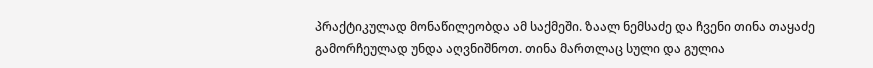პრაქტიკულად მონაწილეობდა ამ საქმეში. ზაალ ნემსაძე და ჩვენი თინა თაყაძე გამორჩეულად უნდა აღვნიშნოთ. თინა მართლაც სული და გულია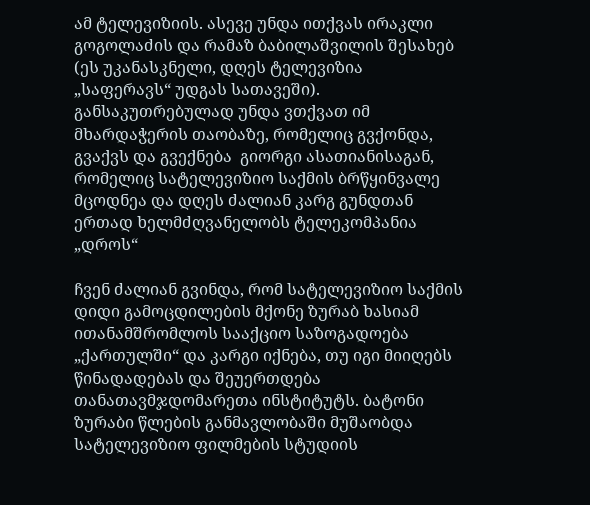ამ ტელევიზიის. ასევე უნდა ითქვას ირაკლი გოგოლაძის და რამაზ ბაბილაშვილის შესახებ (ეს უკანასკნელი, დღეს ტელევიზია „საფერავს“ უდგას სათავეში). განსაკუთრებულად უნდა ვთქვათ იმ მხარდაჭერის თაობაზე, რომელიც გვქონდა, გვაქვს და გვექნება  გიორგი ასათიანისაგან, რომელიც სატელევიზიო საქმის ბრწყინვალე მცოდნეა და დღეს ძალიან კარგ გუნდთან ერთად ხელმძღვანელობს ტელეკომპანია „დროს“

ჩვენ ძალიან გვინდა, რომ სატელევიზიო საქმის დიდი გამოცდილების მქონე ზურაბ ხასიამ ითანამშრომლოს სააქციო საზოგადოება „ქართულში“ და კარგი იქნება, თუ იგი მიიღებს წინადადებას და შეუერთდება თანათავმჯდომარეთა ინსტიტუტს. ბატონი ზურაბი წლების განმავლობაში მუშაობდა სატელევიზიო ფილმების სტუდიის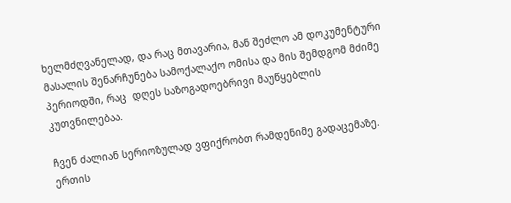ხელმძღვანელად, და რაც მთავარია, მან შეძლო ამ დოკუმენტური მასალის შენარჩუნება სამოქალაქო ომისა და მის შემდგომ მძიმე პერიოდში, რაც  დღეს საზოგადოებრივი მაუწყებლის კუთვნილებაა.

ჩვენ ძალიან სერიოზულად ვფიქრობთ რამდენიმე გადაცემაზე. ერთის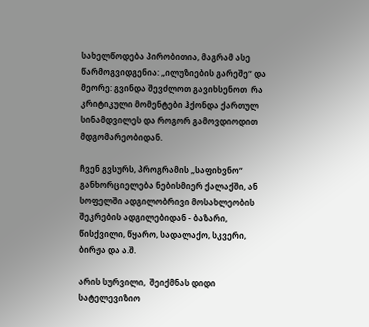სახელწოდება პირობითია, მაგრამ ასე წარმოგვიდგენია: „ილუზიების გარეშე“ და მეორე: გვინდა შევძლოთ გავიხსენოთ  რა კრიტიკული მომენტები ჰქონდა ქართულ სინამდვილეს და როგორ გამოვდიოდით მდგომარეობიდან.

ჩვენ გვსურს, პროგრამის „საფიხვნო“ განხორციელება ნებისმიერ ქალაქში, ან სოფელში ადგილობრივი მოსახლეობის შეკრების ადგილებიდან - ბაზარი, წისქვილი, წყარო, სადალაქო, სკვერი, ბირჟა და ა.შ.

არის სურვილი,  შეიქმნას დიდი სატელევიზიო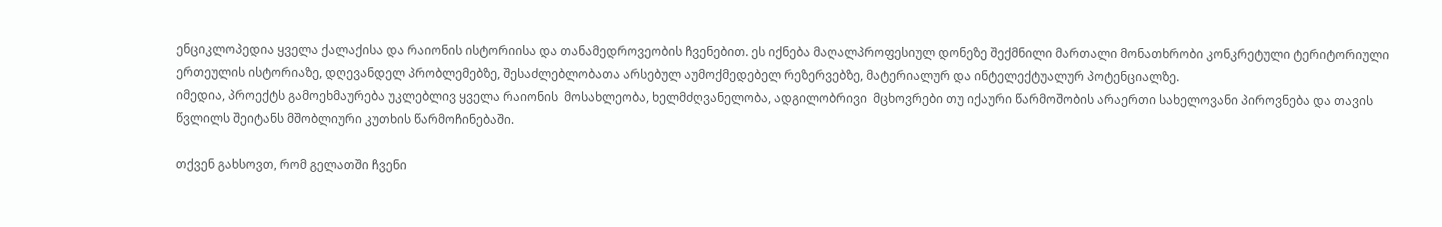ენციკლოპედია ყველა ქალაქისა და რაიონის ისტორიისა და თანამედროვეობის ჩვენებით. ეს იქნება მაღალპროფესიულ დონეზე შექმნილი მართალი მონათხრობი კონკრეტული ტერიტორიული ერთეულის ისტორიაზე, დღევანდელ პრობლემებზე, შესაძლებლობათა არსებულ აუმოქმედებელ რეზერვებზე, მატერიალურ და ინტელექტუალურ პოტენციალზე.
იმედია, პროექტს გამოეხმაურება უკლებლივ ყველა რაიონის  მოსახლეობა, ხელმძღვანელობა, ადგილობრივი  მცხოვრები თუ იქაური წარმოშობის არაერთი სახელოვანი პიროვნება და თავის წვლილს შეიტანს მშობლიური კუთხის წარმოჩინებაში.

თქვენ გახსოვთ, რომ გელათში ჩვენი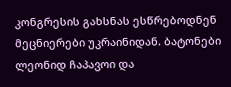კონგრესის გახსნას ესწრებოდნენ მეცნიერები უკრაინიდან. ბატონები ლეონიდ ჩაპავოი და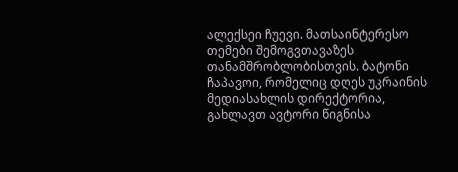ალექსეი ჩუევი. მათსაინტერესო თემები შემოგვთავაზეს თანამშრობლობისთვის. ბატონი ჩაპავოი, რომელიც დღეს უკრაინის მედიასახლის დირექტორია, გახლავთ ავტორი წიგნისა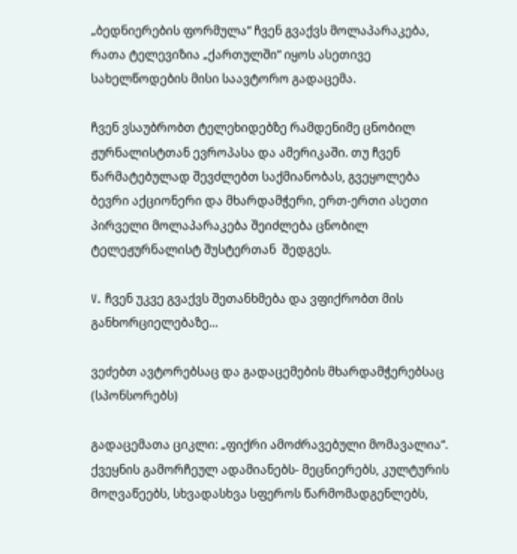„ბედნიერების ფორმულა“ ჩვენ გვაქვს მოლაპარაკება, რათა ტელევიზია „ქართულში“ იყოს ასეთივე სახელწოდების მისი საავტორო გადაცემა.

ჩვენ ვსაუბრობთ ტელეხიდებზე რამდენიმე ცნობილ ჟურნალისტთან ევროპასა და ამერიკაში. თუ ჩვენ წარმატებულად შევძლებთ საქმიანობას, გვეყოლება ბევრი აქციონერი და მხარდამჭერი, ერთ-ერთი ასეთი პირველი მოლაპარაკება შეიძლება ცნობილ ტელეჟურნალისტ შუსტერთან  შედგეს.

V. ჩვენ უკვე გვაქვს შეთანხმება და ვფიქრობთ მის განხორციელებაზე...

ვეძებთ ავტორებსაც და გადაცემების მხარდამჭერებსაც (სპონსორებს)

გადაცემათა ციკლი: „ფიქრი ამოძრავებული მომავალია“. ქვეყნის გამორჩეულ ადამიანებს- მეცნიერებს, კულტურის მოღვაწეებს, სხვადასხვა სფეროს წარმომადგენლებს,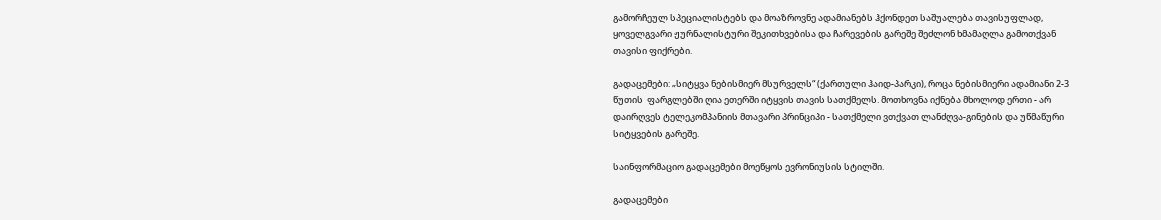გამორჩეულ სპეციალისტებს და მოაზროვნე ადამიანებს ჰქონდეთ საშუალება თავისუფლად, ყოველგვარი ჟურნალისტური შეკითხვებისა და ჩარევების გარეშე შეძლონ ხმამაღლა გამოთქვან თავისი ფიქრები.

გადაცემები: „სიტყვა ნებისმიერ მსურველს“ (ქართული ჰაიდ-პარკი), როცა ნებისმიერი ადამიანი 2-3  წუთის  ფარგლებში ღია ეთერში იტყვის თავის სათქმელს. მოთხოვნა იქნება მხოლოდ ერთი - არ დაირღვეს ტელეკომპანიის მთავარი პრინციპი - სათქმელი ვთქვათ ლანძღვა-გინების და უწმაწური სიტყვების გარეშე.

საინფორმაციო გადაცემები მოეწყოს ევრონიუსის სტილში.

გადაცემები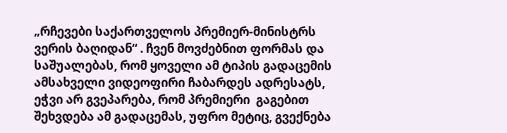„რჩევები საქართველოს პრემიერ-მინისტრს ვერის ბაღიდან“ . ჩვენ მოვძებნით ფორმას და საშუალებას, რომ ყოველი ამ ტიპის გადაცემის ამსახველი ვიდეოფირი ჩაბარდეს ადრესატს, ეჭვი არ გვეპარება, რომ პრემიერი  გაგებით შეხვდება ამ გადაცემას, უფრო მეტიც, გვექნება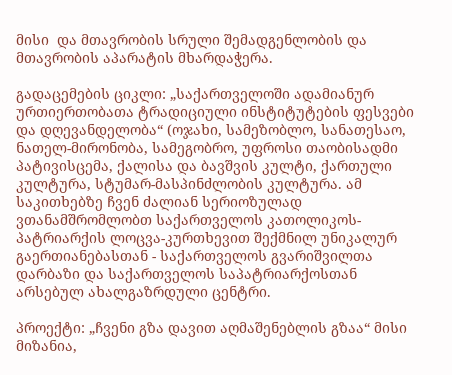მისი  და მთავრობის სრული შემადგენლობის და მთავრობის აპარატის მხარდაჭერა.

გადაცემების ციკლი: „საქართველოში ადამიანურ ურთიერთობათა ტრადიციული ინსტიტუტების ფესვები და დღევანდელობა“ (ოჯახი, სამეზობლო, სანათესაო, ნათელ-მირონობა, სამეგობრო, უფროსი თაობისადმი პატივისცემა, ქალისა და ბავშვის კულტი, ქართული კულტურა, სტუმარ-მასპინძლობის კულტურა. ამ საკითხებზე ჩვენ ძალიან სერიოზულად ვთანამშრომლობთ საქართველოს კათოლიკოს-პატრიარქის ლოცვა-კურთხევით შექმნილ უნიკალურ გაერთიანებასთან - საქართველოს გვარიშვილთა დარბაზი და საქართველოს საპატრიარქოსთან არსებულ ახალგაზრდული ცენტრი.

პროექტი: „ჩვენი გზა დავით აღმაშენებლის გზაა“ მისი მიზანია,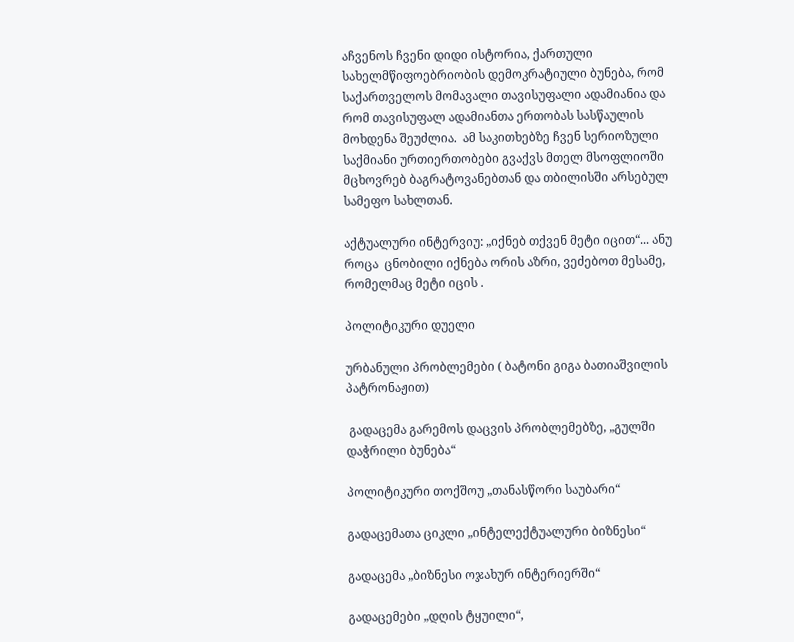აჩვენოს ჩვენი დიდი ისტორია, ქართული სახელმწიფოებრიობის დემოკრატიული ბუნება, რომ საქართველოს მომავალი თავისუფალი ადამიანია და რომ თავისუფალ ადამიანთა ერთობას სასწაულის მოხდენა შეუძლია.  ამ საკითხებზე ჩვენ სერიოზული საქმიანი ურთიერთობები გვაქვს მთელ მსოფლიოში მცხოვრებ ბაგრატოვანებთან და თბილისში არსებულ სამეფო სახლთან.

აქტუალური ინტერვიუ: „იქნებ თქვენ მეტი იცით“... ანუ როცა  ცნობილი იქნება ორის აზრი, ვეძებოთ მესამე, რომელმაც მეტი იცის .

პოლიტიკური დუელი

ურბანული პრობლემები ( ბატონი გიგა ბათიაშვილის პატრონაჟით)

 გადაცემა გარემოს დაცვის პრობლემებზე, „გულში დაჭრილი ბუნება“

პოლიტიკური თოქშოუ „თანასწორი საუბარი“

გადაცემათა ციკლი „ინტელექტუალური ბიზნესი“

გადაცემა „ბიზნესი ოჯახურ ინტერიერში“

გადაცემები „დღის ტყუილი“,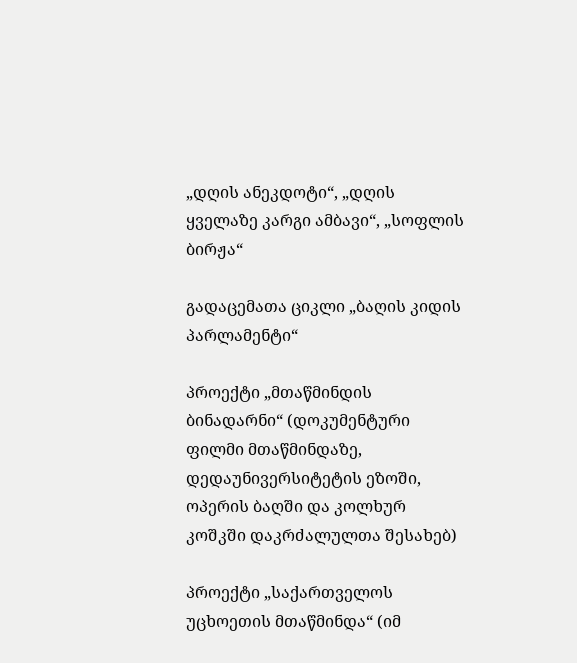„დღის ანეკდოტი“, „დღის ყველაზე კარგი ამბავი“, „სოფლის ბირჟა“

გადაცემათა ციკლი „ბაღის კიდის პარლამენტი“

პროექტი „მთაწმინდის ბინადარნი“ (დოკუმენტური ფილმი მთაწმინდაზე, დედაუნივერსიტეტის ეზოში, ოპერის ბაღში და კოლხურ კოშკში დაკრძალულთა შესახებ)

პროექტი „საქართველოს უცხოეთის მთაწმინდა“ (იმ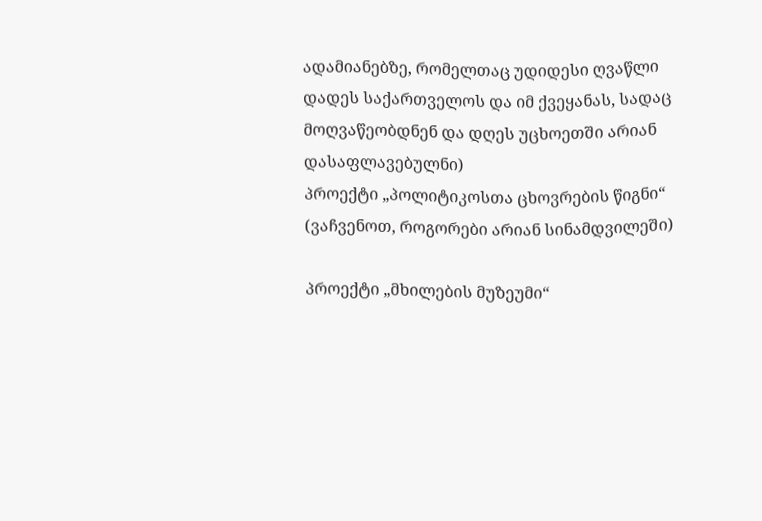ადამიანებზე, რომელთაც უდიდესი ღვაწლი დადეს საქართველოს და იმ ქვეყანას, სადაც მოღვაწეობდნენ და დღეს უცხოეთში არიან დასაფლავებულნი)
პროექტი „პოლიტიკოსთა ცხოვრების წიგნი“ (ვაჩვენოთ, როგორები არიან სინამდვილეში)

პროექტი „მხილების მუზეუმი“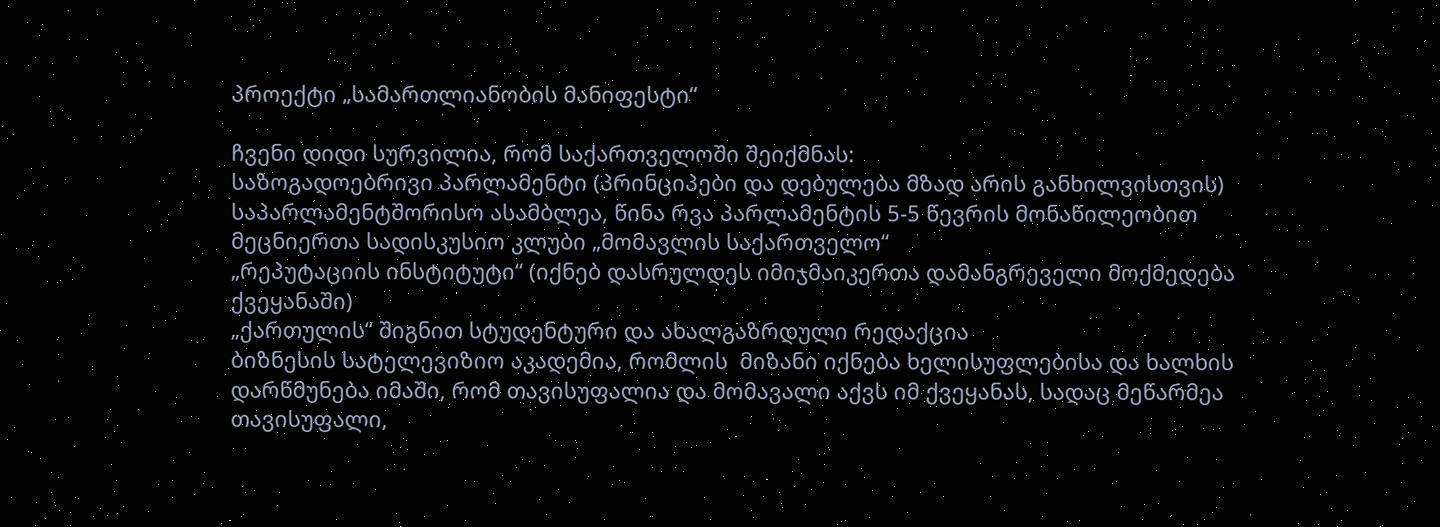პროექტი „სამართლიანობის მანიფესტი“

ჩვენი დიდი სურვილია, რომ საქართველოში შეიქმნას:
საზოგადოებრივი პარლამენტი (პრინციპები და დებულება მზად არის განხილვისთვის)
საპარლამენტშორისო ასამბლეა, წინა რვა პარლამენტის 5-5 წევრის მონაწილეობით
მეცნიერთა სადისკუსიო კლუბი „მომავლის საქართველო“
„რეპუტაციის ინსტიტუტი“ (იქნებ დასრულდეს იმიჯმაიკერთა დამანგრეველი მოქმედება ქვეყანაში)
„ქართულის“ შიგნით სტუდენტური და ახალგაზრდული რედაქცია
ბიზნესის სატელევიზიო აკადემია, რომლის  მიზანი იქნება ხელისუფლებისა და ხალხის დარწმუნება იმაში, რომ თავისუფალია და მომავალი აქვს იმ ქვეყანას, სადაც მეწარმეა თავისუფალი,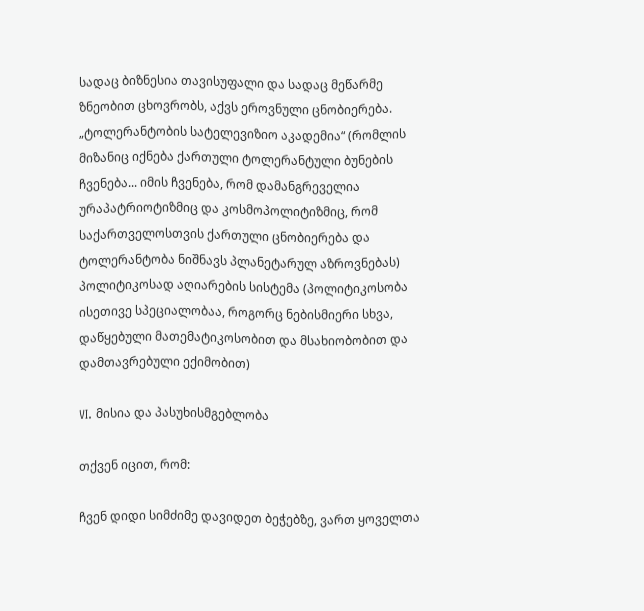სადაც ბიზნესია თავისუფალი და სადაც მეწარმე ზნეობით ცხოვრობს, აქვს ეროვნული ცნობიერება.
„ტოლერანტობის სატელევიზიო აკადემია“ (რომლის მიზანიც იქნება ქართული ტოლერანტული ბუნების ჩვენება... იმის ჩვენება, რომ დამანგრეველია ურაპატრიოტიზმიც და კოსმოპოლიტიზმიც, რომ საქართველოსთვის ქართული ცნობიერება და ტოლერანტობა ნიშნავს პლანეტარულ აზროვნებას)
პოლიტიკოსად აღიარების სისტემა (პოლიტიკოსობა ისეთივე სპეციალობაა, როგორც ნებისმიერი სხვა, დაწყებული მათემატიკოსობით და მსახიობობით და დამთავრებული ექიმობით)

VI. მისია და პასუხისმგებლობა

თქვენ იცით, რომ:

ჩვენ დიდი სიმძიმე დავიდეთ ბეჭებზე, ვართ ყოველთა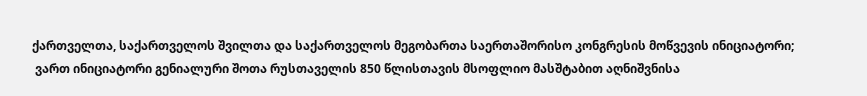ქართველთა, საქართველოს შვილთა და საქართველოს მეგობართა საერთაშორისო კონგრესის მოწვევის ინიციატორი;
 ვართ ინიციატორი გენიალური შოთა რუსთაველის 850 წლისთავის მსოფლიო მასშტაბით აღნიშვნისა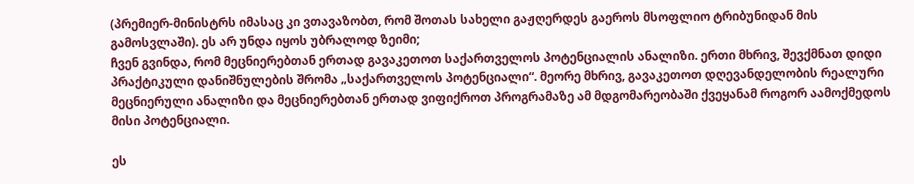(პრემიერ-მინისტრს იმასაც კი ვთავაზობთ, რომ შოთას სახელი გაჟღერდეს გაეროს მსოფლიო ტრიბუნიდან მის გამოსვლაში). ეს არ უნდა იყოს უბრალოდ ზეიმი;
ჩვენ გვინდა, რომ მეცნიერებთან ერთად გავაკეთოთ საქართველოს პოტენციალის ანალიზი. ერთი მხრივ, შევქმნათ დიდი პრაქტიკული დანიშნულების შრომა „საქართველოს პოტენციალი“. მეორე მხრივ, გავაკეთოთ დღევანდელობის რეალური მეცნიერული ანალიზი და მეცნიერებთან ერთად ვიფიქროთ პროგრამაზე ამ მდგომარეობაში ქვეყანამ როგორ აამოქმედოს მისი პოტენციალი.

ეს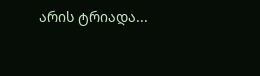არის ტრიადა...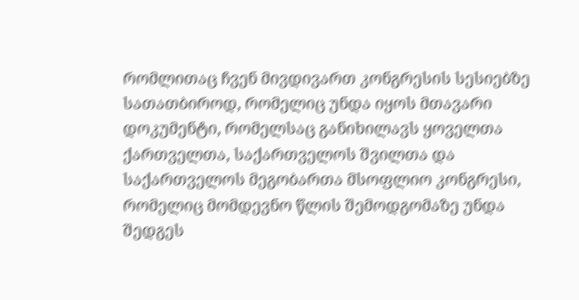რომლითაც ჩვენ მივდივართ კონგრესის სესიებზე სათათბიროდ, რომელიც უნდა იყოს მთავარი დოკუმენტი, რომელსაც განიხილავს ყოველთა ქართველთა, საქართველოს შვილთა და საქართველოს მეგობართა მსოფლიო კონგრესი, რომელიც მომდევნო წლის შემოდგომაზე უნდა შედგეს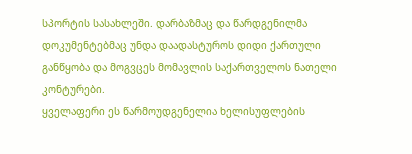სპორტის სასახლეში. დარბაზმაც და წარდგენილმა დოკუმენტებმაც უნდა დაადასტუროს დიდი ქართული განწყობა და მოგვცეს მომავლის საქართველოს ნათელი კონტურები.
ყველაფერი ეს წარმოუდგენელია ხელისუფლების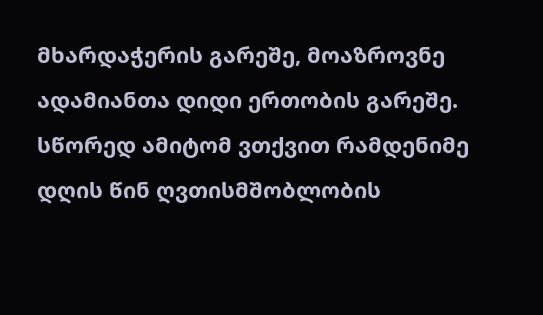მხარდაჭერის გარეშე, მოაზროვნე ადამიანთა დიდი ერთობის გარეშე. სწორედ ამიტომ ვთქვით რამდენიმე დღის წინ ღვთისმშობლობის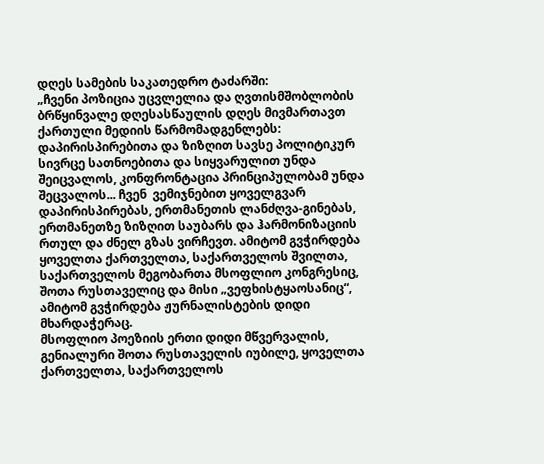დღეს სამების საკათედრო ტაძარში:
„ჩვენი პოზიცია უცვლელია და ღვთისმშობლობის ბრწყინვალე დღესასწაულის დღეს მივმართავთ ქართული მედიის წარმომადგენლებს: დაპირისპირებითა და ზიზღით სავსე პოლიტიკურ სივრცე სათნოებითა და სიყვარულით უნდა შეიცვალოს, კონფრონტაცია პრინციპულობამ უნდა შეცვალოს... ჩვენ  ვემიჯნებით ყოველგვარ დაპირისპირებას, ერთმანეთის ლანძღვა-გინებას, ერთმანეთზე ზიზღით საუბარს და ჰარმონიზაციის რთულ და ძნელ გზას ვირჩევთ. ამიტომ გვჭირდება ყოველთა ქართველთა, საქართველოს შვილთა, საქართველოს მეგობართა მსოფლიო კონგრესიც, შოთა რუსთაველიც და მისი „ვეფხისტყაოსანიც“, ამიტომ გვჭირდება ჟურნალისტების დიდი მხარდაჭერაც.
მსოფლიო პოეზიის ერთი დიდი მწვერვალის, გენიალური შოთა რუსთაველის იუბილე, ყოველთა ქართველთა, საქართველოს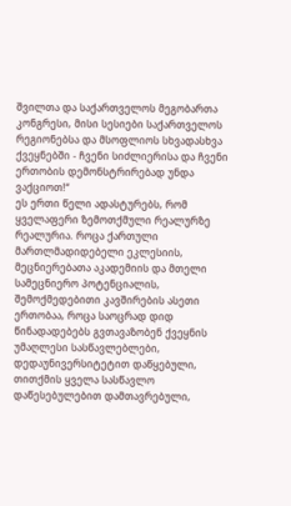შვილთა და საქართველოს მეგობართა კონგრესი, მისი სესიები საქართველოს რეგიონებსა და მსოფლიოს სხვადასხვა ქვეყნებში - ჩვენი სიძლიერისა და ჩვენი ერთობის დემონსტრირებად უნდა ვაქციოთ!“
ეს ერთი წელი ადასტურებს, რომ ყველაფერი ზემოთქმული რეალურზე რეალურია. როცა ქართული მართლმადიდებელი ეკლესიის, მეცნიერებათა აკადემიის და მთელი სამეცნიერო პოტენციალის, შემოქმედებითი კავშირების ასეთი ერთობაა, როცა საოცრად დიდ წინადადებებს გვთავაზობენ ქვეყნის უმაღლესი სასწავლებლები, დედაუნივერსიტეტით დაწყებული, თითქმის ყველა სასწავლო დაწესებულებით დამთავრებული,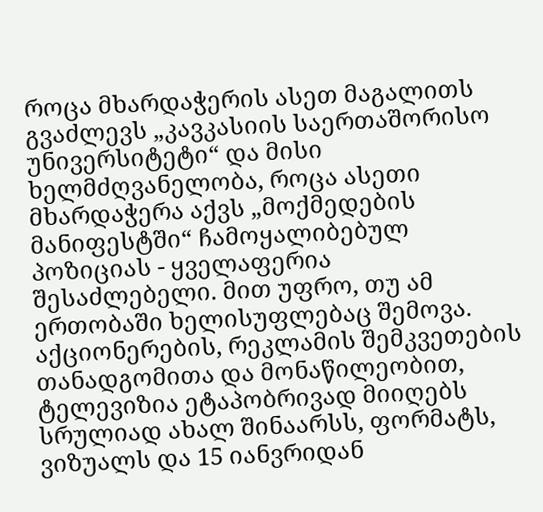როცა მხარდაჭერის ასეთ მაგალითს გვაძლევს „კავკასიის საერთაშორისო უნივერსიტეტი“ და მისი ხელმძღვანელობა, როცა ასეთი მხარდაჭერა აქვს „მოქმედების მანიფესტში“ ჩამოყალიბებულ პოზიციას - ყველაფერია   შესაძლებელი. მით უფრო, თუ ამ ერთობაში ხელისუფლებაც შემოვა.
აქციონერების, რეკლამის შემკვეთების თანადგომითა და მონაწილეობით, ტელევიზია ეტაპობრივად მიიღებს სრულიად ახალ შინაარსს, ფორმატს, ვიზუალს და 15 იანვრიდან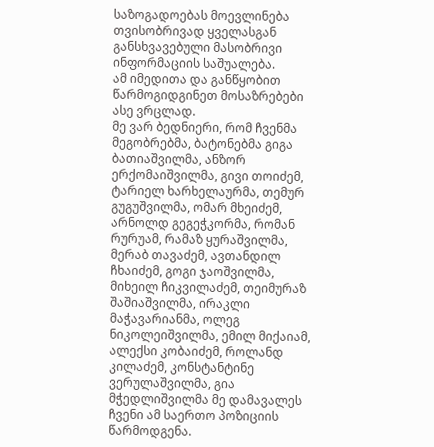საზოგადოებას მოევლინება თვისობრივად ყველასგან განსხვავებული მასობრივი ინფორმაციის საშუალება.
ამ იმედითა და განწყობით წარმოგიდგინეთ მოსაზრებები ასე ვრცლად.
მე ვარ ბედნიერი, რომ ჩვენმა მეგობრებმა, ბატონებმა გიგა ბათიაშვილმა, ანზორ ერქომაიშვილმა, გივი თოიძემ, ტარიელ ხარხელაურმა, თემურ გუგუშვილმა, ომარ მხეიძემ, არნოლდ გეგეჭკორმა, რომან რურუამ, რამაზ ყურაშვილმა, მერაბ თავაძემ, ავთანდილ ჩხაიძემ, გოგი ჯაოშვილმა, მიხეილ ჩიკვილაძემ, თეიმურაზ შაშიაშვილმა, ირაკლი მაჭავარიანმა, ოლეგ ნიკოლეიშვილმა, ემილ მიქაიამ, ალექსი კობაიძემ, როლანდ კილაძემ, კონსტანტინე ვერულაშვილმა, გია მჭედლიშვილმა მე დამავალეს ჩვენი ამ საერთო პოზიციის წარმოდგენა.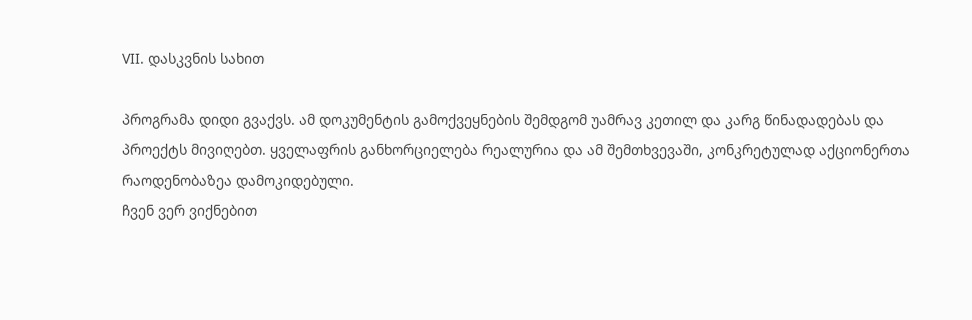VII. დასკვნის სახით

პროგრამა დიდი გვაქვს. ამ დოკუმენტის გამოქვეყნების შემდგომ უამრავ კეთილ და კარგ წინადადებას და პროექტს მივიღებთ. ყველაფრის განხორციელება რეალურია და ამ შემთხვევაში, კონკრეტულად აქციონერთა რაოდენობაზეა დამოკიდებული.
ჩვენ ვერ ვიქნებით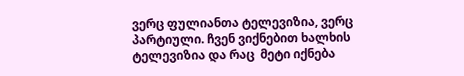ვერც ფულიანთა ტელევიზია, ვერც პარტიული. ჩვენ ვიქნებით ხალხის ტელევიზია და რაც  მეტი იქნება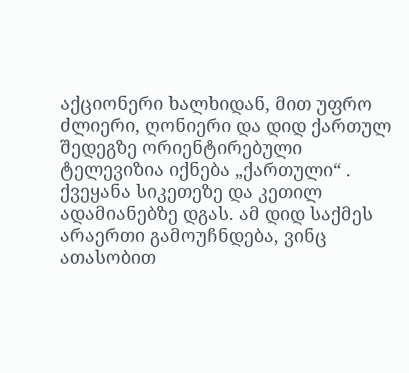აქციონერი ხალხიდან, მით უფრო ძლიერი, ღონიერი და დიდ ქართულ შედეგზე ორიენტირებული ტელევიზია იქნება „ქართული“ .
ქვეყანა სიკეთეზე და კეთილ ადამიანებზე დგას. ამ დიდ საქმეს არაერთი გამოუჩნდება, ვინც ათასობით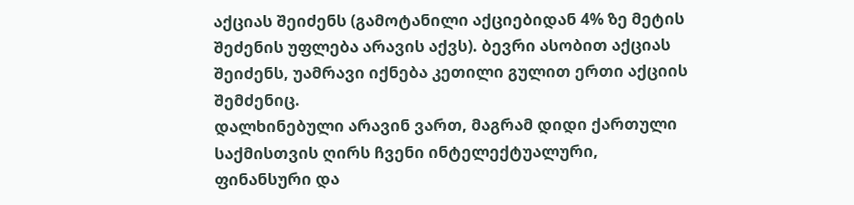აქციას შეიძენს (გამოტანილი აქციებიდან 4% ზე მეტის შეძენის უფლება არავის აქვს). ბევრი ასობით აქციას შეიძენს, უამრავი იქნება კეთილი გულით ერთი აქციის შემძენიც.
დალხინებული არავინ ვართ, მაგრამ დიდი ქართული საქმისთვის ღირს ჩვენი ინტელექტუალური, ფინანსური და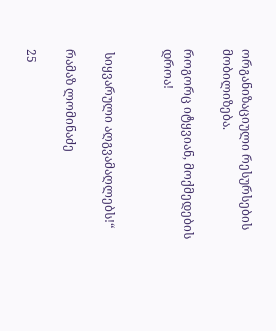ორგანიზაციული რესურსების მობილიზება.

როგორც იტყვიან, მოქმედების დროა!


 სიყვარული აღგვამაღლებს!“

რამაზ ლომინაძე

25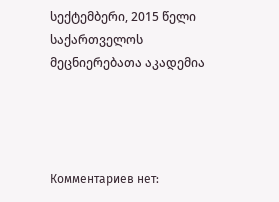სექტემბერი, 2015 წელი
საქართველოს მეცნიერებათა აკადემია




Комментариев нет: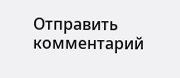Отправить комментарий